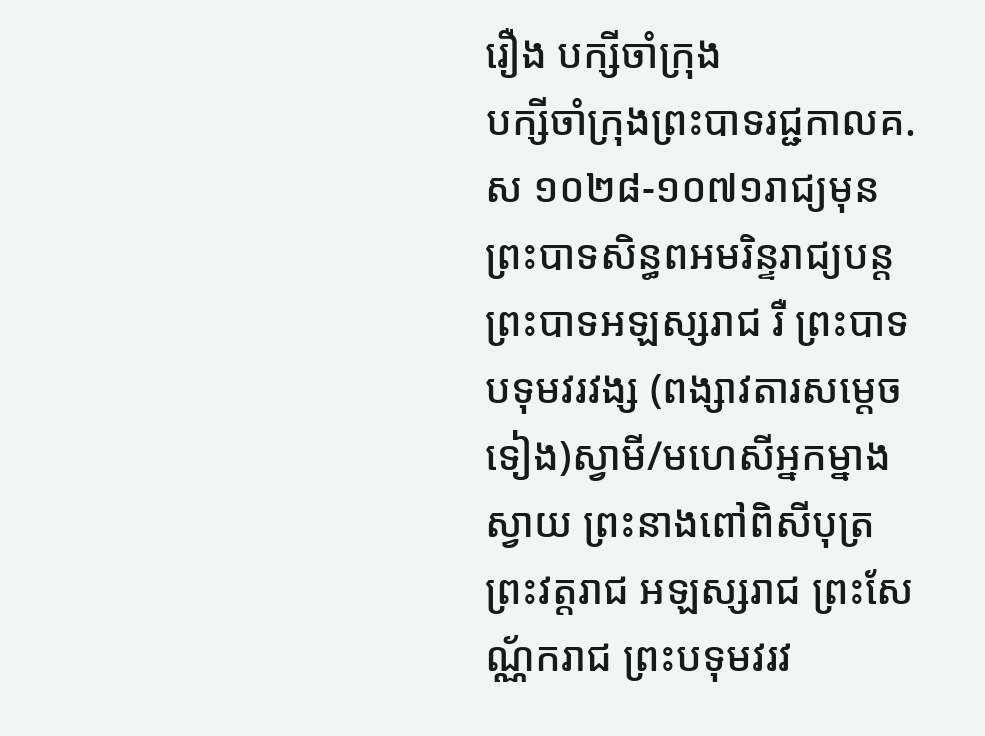រឿង បក្សីចាំក្រុង
បក្សីចាំក្រុងព្រះបាទរជ្ជកាលគ.ស ១០២៨-១០៧១រាជ្យមុនព្រះបាទសិន្ធពអមរិន្ទរាជ្យបន្តព្រះបាទអឡស្សរាជ រឺ ព្រះបាទបទុមវរវង្ស (ពង្សាវតារសម្ដេចទៀង)ស្វាមី/មហេសីអ្នកម្នាងស្វាយ ព្រះនាងពៅពិសីបុត្រព្រះវត្តរាជ អឡស្សរាជ ព្រះសែណ្ណ័ករាជ ព្រះបទុមវរវ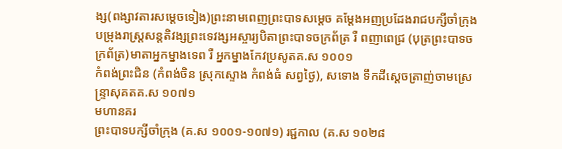ង្ស(ពង្សាវតារសម្ដេចទៀង)ព្រះនាមពេញព្រះបាទសម្ដេច គម្ដែងអញប្រដែងរាជបក្សីចាំក្រុង បម្រុងរាស្ដ្រសន្តតិវង្សព្រះទេវង្សអស្ចារ្យបិតាព្រះបាទចក្រព័ត្រ រឺ ពញាពេជ្រ (បុត្រព្រះបាទចក្រព័ត្រ)មាតាអ្នកម្នាងទេព រឺ អ្នកម្នាងកែវប្រសូតគ.ស ១០០១
កំពង់ព្រះជិន (កំពង់ចិន ស្រុកស្ទោង កំពង់ធំ សព្វថ្ងៃ), សទោង ទឹកដីស្ដេចត្រាញ់ចាមស្រេន្ទ្រាសុគតគ.ស ១០៧១
មហានគរ
ព្រះបាទបក្សីចាំក្រុង (គ.ស ១០០១-១០៧១) រជ្ជកាល (គ.ស ១០២៨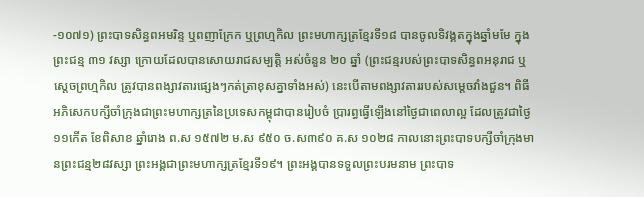-១០៧១) ព្រះបាទសិន្ធពអមរិន្ទ ឬពញាក្រែក ឬព្រហ្មកិល ព្រះមហាក្សត្រខ្មែរទី១៨ បានចូលទិវង្គតក្នុងឆ្នាំមមែ ក្នុងព្រះជន្ម ៣១ វស្សា ក្រោយដែលបានសោយរាជសម្បត្ដិ អស់ចំនួន ២០ ឆ្នាំ (ព្រះជន្មរបស់ព្រះបាទសិន្ធពអនុរាជ ឬស្ដេចព្រហ្មកិល ត្រូវបានពង្សាវតារផ្សេងៗកត់ត្រាខុសគ្នាទាំងអស់) នេះបើតាមពង្សាវតាររបស់សម្ដេចវាំងជួន។ ពិធីអភិសេកបក្សីចាំក្រុងជាព្រះមហាក្សត្រនៃប្រទេសកម្ពុជាបានរៀបចំ ប្រារព្ធធ្វើឡើងនៅថ្ងៃជាពេលាល្អ ដែលត្រូវជាថ្ងៃ ១១កើត ខែពិសាខ ឆ្នាំរោង ព.ស ១៥៧២ ម.ស ៩៥០ ច.ស៣៩០ គ.ស ១០២៨ កាលនោះព្រះបាទបក្សីចាំក្រុងមានព្រះជន្ម២៨វស្សា ព្រះអង្គជាព្រះមហាក្សត្រខ្មែរទី១៩។ ព្រះអង្គបានទទួលព្រះបរមនាម ព្រះបាទ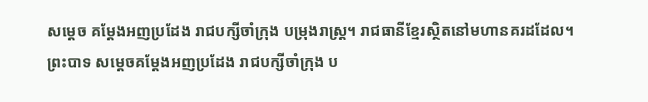សម្ដេច គម្ដែងអញប្រដែង រាជបក្សីចាំក្រុង បម្រុងរាស្ដ្រ។ រាជធានីខ្មែរស្ថិតនៅមហានគរដដែល។ ព្រះបាទ សម្ដេចគម្ដែងអញប្រដែង រាជបក្សីចាំក្រុង ប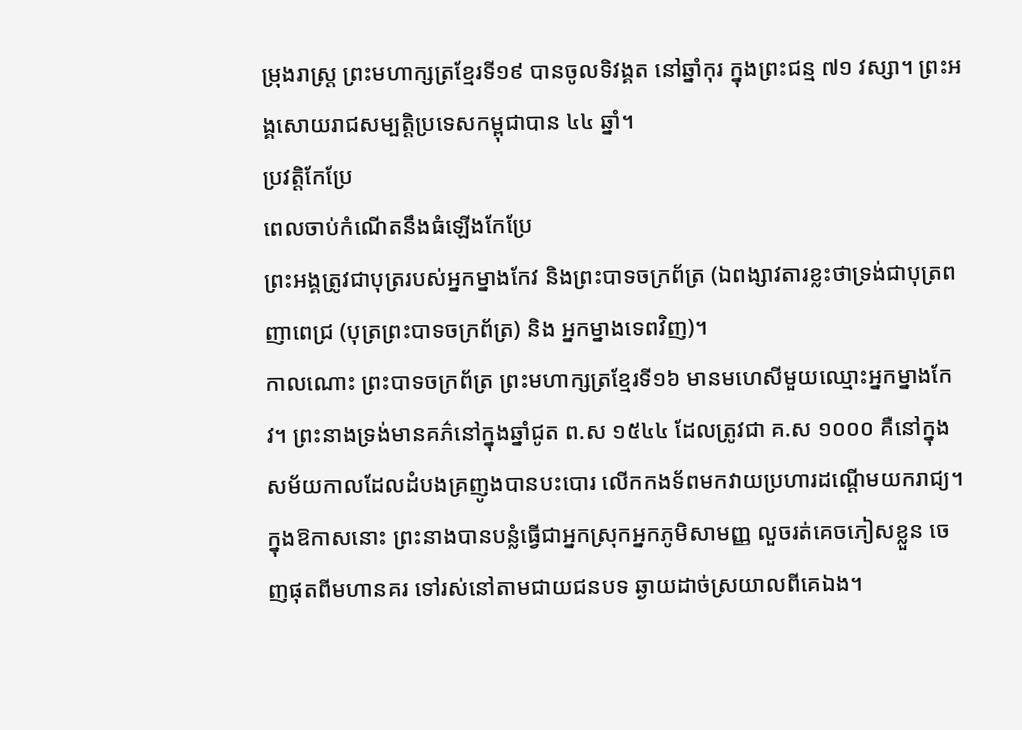ម្រុងរាស្ដ្រ ព្រះមហាក្សត្រខ្មែរទី១៩ បានចូលទិវង្គត នៅឆ្នាំកុរ ក្នុងព្រះជន្ម ៧១ វស្សា។ ព្រះអង្គសោយរាជសម្បត្ដិប្រទេសកម្ពុជាបាន ៤៤ ឆ្នាំ។
ប្រវត្តិកែប្រែ
ពេលចាប់កំណើតនឹងធំឡើងកែប្រែ
ព្រះអង្គត្រូវជាបុត្ររបស់អ្នកម្នាងកែវ និងព្រះបាទចក្រព័ត្រ (ឯពង្សាវតារខ្លះថាទ្រង់ជាបុត្រពញាពេជ្រ (បុត្រព្រះបាទចក្រព័ត្រ) និង អ្នកម្នាងទេពវិញ)។
កាលណោះ ព្រះបាទចក្រព័ត្រ ព្រះមហាក្សត្រខ្មែរទី១៦ មានមហេសីមួយឈ្មោះអ្នកម្នាងកែវ។ ព្រះនាងទ្រង់មានគភ៌នៅក្នុងឆ្នាំជូត ព.ស ១៥៤៤ ដែលត្រូវជា គ.ស ១០០០ គឺនៅក្នុងសម័យកាលដែលដំបងគ្រញូងបានបះបោរ លើកកងទ័ពមកវាយប្រហារដណ្ដើមយករាជ្យ។ ក្នុងឱកាសនោះ ព្រះនាងបានបន្លំធ្វើជាអ្នកស្រុកអ្នកភូមិសាមញ្ញ លួចរត់គេចភៀសខ្លួន ចេញផុតពីមហានគរ ទៅរស់នៅតាមជាយជនបទ ឆ្ងាយដាច់ស្រយាលពីគេឯង។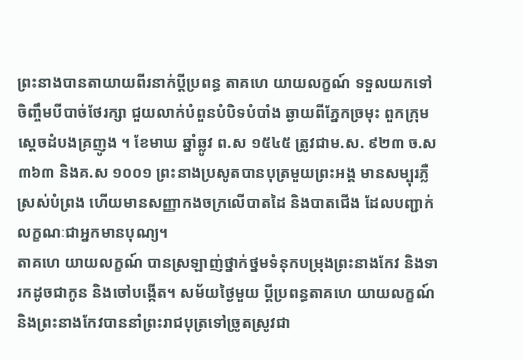ព្រះនាងបានតាយាយពីរនាក់ប្ដីប្រពន្ធ តាគហេ យាយលក្ខណ៍ ទទួលយកទៅចិញ្ចឹមបីបាច់ថែរក្សា ជួយលាក់បំពួនបំបិទបំបាំង ឆ្ងាយពីភ្នែកច្រមុះ ពួកក្រុមស្ដេចដំបងគ្រញូង ។ ខែមាឃ ឆ្នាំឆ្លូវ ព.ស ១៥៤៥ ត្រូវជាម.ស. ៩២៣ ច.ស ៣៦៣ និងគ.ស ១០០១ ព្រះនាងប្រសូតបានបុត្រមួយព្រះអង្គ មានសម្បុរភ្លឺស្រស់បំព្រង ហើយមានសញ្ញាកងចក្រលើបាតដៃ និងបាតជើង ដែលបញ្ជាក់លក្ខណៈជាអ្នកមានបុណ្យ។
តាគហេ យាយលក្ខណ៍ បានស្រឡាញ់ថ្នាក់ថ្នមទំនុកបម្រុងព្រះនាងកែវ និងទារកដូចជាកូន និងចៅបង្កើត។ សម័យថ្ងៃមួយ ប្ដីប្រពន្ធតាគហេ យាយលក្ខណ៍ និងព្រះនាងកែវបាននាំព្រះរាជបុត្រទៅច្រូតស្រូវជា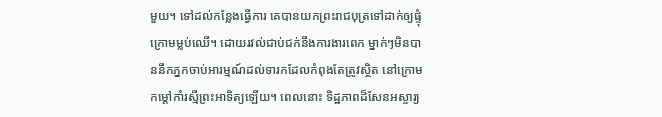មួយ។ ទៅដល់កន្លែងធ្វើការ គេបានយកព្រះរាជបុត្រទៅដាក់ឲ្យផ្ទុំក្រោមម្លប់ឈើ។ ដោយរវល់ជាប់ជក់នឹងការងារពេក ម្នាក់ៗមិនបាននឹកភ្នកចាប់អារម្មណ៍ដល់ទារកដែលកំពុងតែត្រូវស្ថិត នៅក្រោមកម្ដៅកាំរស្មីព្រះអាទិត្យឡើយ។ ពេលនោះ ទិដ្ឋភាពដ៏សែនអស្ចារ្យ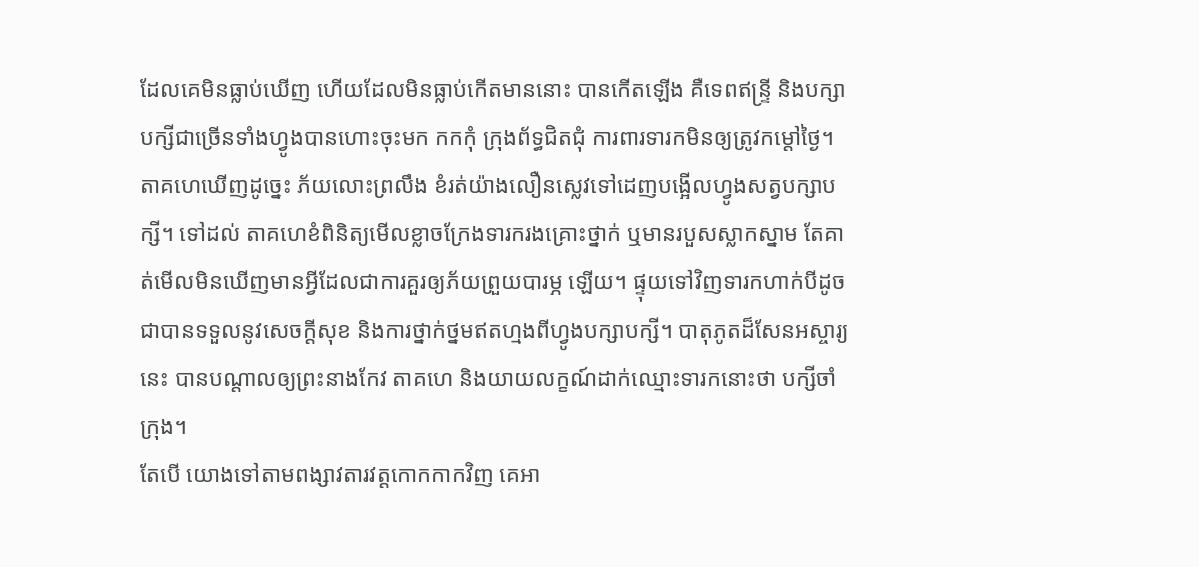ដែលគេមិនធ្លាប់ឃើញ ហើយដែលមិនធ្លាប់កើតមាននោះ បានកើតឡើង គឺទេពឥន្ទ្រី និងបក្សាបក្សីជាច្រើនទាំងហ្វូងបានហោះចុះមក កកកុំ ក្រុងព័ទ្ធជិតជុំ ការពារទារកមិនឲ្យត្រូវកម្ដៅថ្ងៃ។ តាគហេឃើញដូច្នេះ ភ័យលោះព្រលឹង ខំរត់យ៉ាងលឿនស្លេវទៅដេញបង្អើលហ្វូងសត្វបក្សាបក្សី។ ទៅដល់ តាគហេខំពិនិត្យមើលខ្លាចក្រែងទារករងគ្រោះថ្នាក់ ឬមានរបួសស្លាកស្នាម តែគាត់មើលមិនឃើញមានអ្វីដែលជាការគួរឲ្យភ័យព្រួយបារម្ភ ឡើយ។ ផ្ទុយទៅវិញទារកហាក់បីដូចជាបានទទួលនូវសេចក្ដីសុខ និងការថ្នាក់ថ្នមឥតហ្មងពីហ្វូងបក្សាបក្សី។ បាតុភូតដ៏សែនអស្ចារ្យនេះ បានបណ្ដាលឲ្យព្រះនាងកែវ តាគហេ និងយាយលក្ខណ៍ដាក់ឈ្មោះទារកនោះថា បក្សីចាំក្រុង។
តែបើ យោងទៅតាមពង្សាវតារវត្ដកោកកាកវិញ គេអា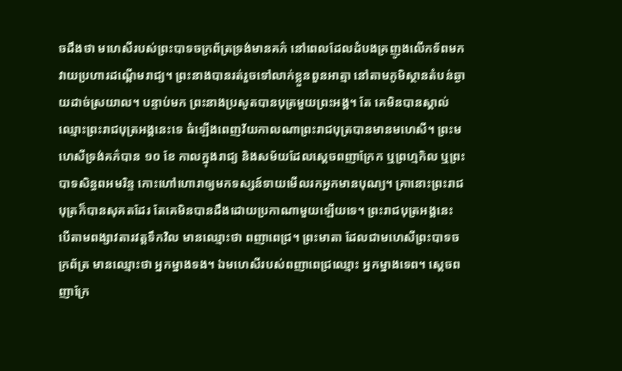ចដឹងថា មហេសីរបស់ព្រះបាទចក្រព័ត្រទ្រង់មានគភ៌ នៅពេលដែលដំបងគ្រញូងលើកទ័ពមកវាយប្រហារដណ្ដើមរាជ្យ។ ព្រះនាងបានរត់រួចទៅលាក់ខ្លួនពួនអាត្មា នៅតាមភូមិស្ថានតំបន់ឆ្ងាយដាច់ស្រយាល។ បន្ទាប់មក ព្រះនាងប្រសូតបានបុត្រមួយព្រះអង្គ។ តែ គេមិនបានស្គាល់ឈ្មោះព្រះរាជបុត្រអង្គនេះទេ ធំឡើងពេញវ័យកាលណាព្រះរាជបុត្របានមានមហេសី។ ព្រះមហេសីទ្រង់គភ៌បាន ១០ ខែ កាលក្នុងរាជ្យ និងសម័យដែលស្ដេចពញាក្រែក ឬព្រហ្មកិល ឬព្រះបាទសិន្ធពអមរិន្ទ កោះហៅហោរាឲ្យមកទស្សន៍ទាយមើលរកអ្នកមានបុណ្យ។ គ្រានោះព្រះរាជបុត្រក៏បានសុគតដែរ តែគេមិនបានដឹងដោយប្រកាណាមួយឡើយទេ។ ព្រះរាជបុត្រអង្គនេះ បើតាមពង្សាវតារវត្ដទឹកវិល មានឈ្មោះថា ពញាពេជ្រ។ ព្រះមាតា ដែលជាមហេសីព្រះបាទចក្រព័ត្រ មានឈ្មោះថា អ្នកម្នាងទង។ ឯមហេសីរបស់ពញាពេជ្រឈ្មោះ អ្នកម្នាងទេព។ ស្ដេចពញាក្រែ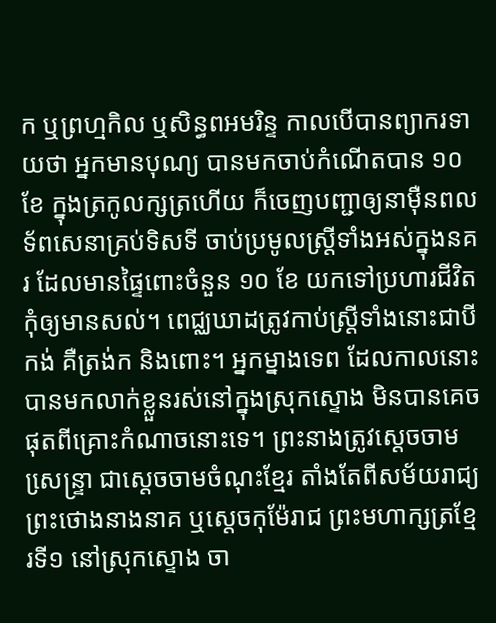ក ឬព្រហ្មកិល ឬសិន្ធពអមរិន្ទ កាលបើបានព្យាករទាយថា អ្នកមានបុណ្យ បានមកចាប់កំណើតបាន ១០ខែ ក្នុងត្រកូលក្សត្រហើយ ក៏ចេញបញ្ជាឲ្យនាម៉ឺនពលទ័ពសេនាគ្រប់ទិសទី ចាប់ប្រមូលស្ដ្រីទាំងអស់ក្នុងនគរ ដែលមានផ្ទៃពោះចំនួន ១០ ខែ យកទៅប្រហារជីវិតកុំឲ្យមានសល់។ ពេជ្ឈឃាដត្រូវកាប់ស្ដ្រីទាំងនោះជាបីកង់ គឺត្រង់ក និងពោះ។ អ្នកម្នាងទេព ដែលកាលនោះ បានមកលាក់ខ្លួនរស់នៅក្នុងស្រុកស្ទោង មិនបានគេចផុតពីគ្រោះកំណាចនោះទេ។ ព្រះនាងត្រូវស្ដេចចាមសេ្រន្ទ្រា ជាស្ដេចចាមចំណុះខ្មែរ តាំងតែពីសម័យរាជ្យ ព្រះថោងនាងនាគ ឬស្ដេចកុម៉ែរាជ ព្រះមហាក្សត្រខ្មែរទី១ នៅស្រុកស្ទោង ចា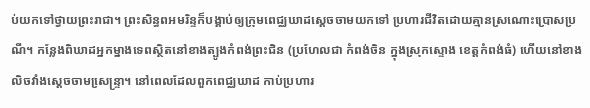ប់យកទៅថ្វាយព្រះរាជា។ ព្រះសិន្ធពអមរិន្ទក៏បង្គាប់ឲ្យក្រុមពេជ្ឈឃាដស្ដេចចាមយកទៅ ប្រហារជីវិតដោយគ្មានស្រណោះប្រោសប្រណី។ កន្លែងពិឃាដអ្នកម្នាងទេពស្ថិតនៅខាងត្បូងកំពង់ព្រះជិន (ប្រហែលជា កំពង់ចិន ក្នុងស្រុកស្ទោង ខេត្ដកំពង់ធំ) ហើយនៅខាងលិចវាំងស្ដេចចាមសេ្រន្ទ្រា។ នៅពេលដែលពួកពេជ្ឈឃាដ កាប់ប្រហារ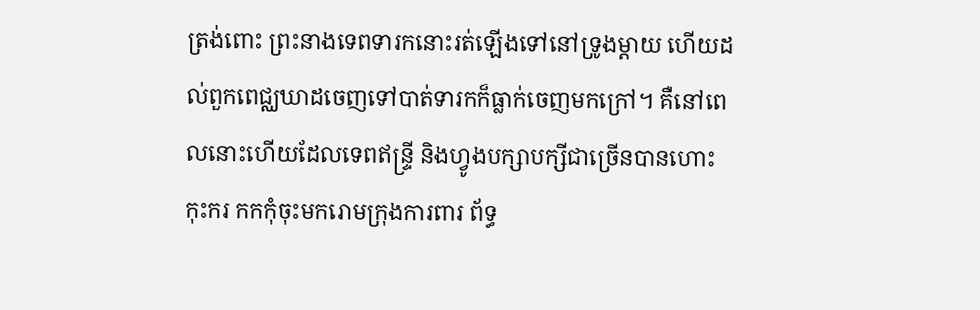ត្រង់ពោះ ព្រះនាងទេពទារកនោះរត់ឡើងទៅនៅទ្រូងម្ដាយ ហើយដល់ពួកពេជ្ឈឃាដចេញទៅបាត់ទារកក៏ធ្លាក់ចេញមកក្រៅ។ គឺនៅពេលនោះហើយដែលទេពឥន្ទ្រី និងហ្វូងបក្សាបក្សីជាច្រើនបានហោះកុះករ កកកុំចុះមករោមក្រុងការពារ ព័ទ្ធ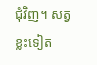ជុំវិញ។ សត្វខ្លះទៀត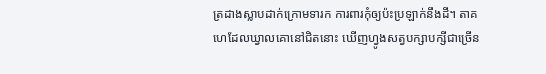ត្រដាងស្លាបដាក់ក្រោមទារក ការពារកុំឲ្យប៉ះប្រឡាក់នឹងដី។ តាគហេដែលឃ្វាលគោនៅជិតនោះ ឃើញហ្វូងសត្វបក្សាបក្សីជាច្រើន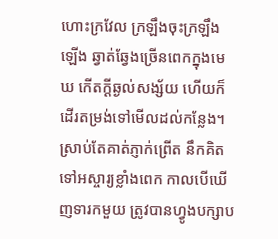ហោះក្រវែល ក្រឡឹងចុះក្រឡឹងឡើង ឆ្វាត់ឆ្វែងច្រើនពេកក្នុងមេឃ កើតក្ដីឆ្ងល់សង្ស័យ ហើយក៏ដើរតម្រង់ទៅមើលដល់កន្លែង។ ស្រាប់តែគាត់ភ្ញាក់ព្រើត នឹកគិតទៅអស្ចារ្យខ្លាំងពេក កាលបើឃើញទារកមួយ ត្រូវបានហ្វូងបក្សាប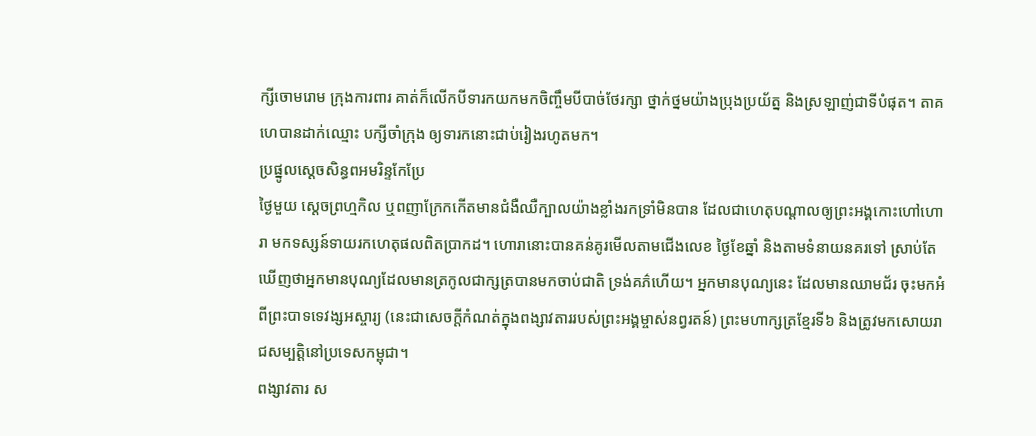ក្សីចោមរោម ក្រុងការពារ គាត់ក៏លើកបីទារកយកមកចិញ្ចឹមបីបាច់ថែរក្សា ថ្នាក់ថ្នមយ៉ាងប្រុងប្រយ័ត្ន និងស្រឡាញ់ជាទីបំផុត។ តាគហេបានដាក់ឈ្មោះ បក្សីចាំក្រុង ឲ្យទារកនោះជាប់រៀងរហូតមក។
ប្រផ្នូលស្ដេចសិន្ធពអមរិន្ទកែប្រែ
ថ្ងៃមួយ ស្ដេចព្រហ្មកិល ឬពញាក្រែកកើតមានជំងឺឈឺក្បាលយ៉ាងខ្លាំងរកទ្រាំមិនបាន ដែលជាហេតុបណ្ដាលឲ្យព្រះអង្គកោះហៅហោរា មកទស្សន៍ទាយរកហេតុផលពិតប្រាកដ។ ហោរានោះបានគន់គូរមើលតាមជើងលេខ ថ្ងៃខែឆ្នាំ និងតាមទំនាយនគរទៅ ស្រាប់តែឃើញថាអ្នកមានបុណ្យដែលមានត្រកូលជាក្សត្របានមកចាប់ជាតិ ទ្រង់គភ៌ហើយ។ អ្នកមានបុណ្យនេះ ដែលមានឈាមជ័រ ចុះមកអំពីព្រះបាទទេវង្សអស្ចារ្យ (នេះជាសេចក្ដីកំណត់ក្នុងពង្សាវតាររបស់ព្រះអង្គម្ចាស់នព្វរតន៍) ព្រះមហាក្សត្រខ្មែរទី៦ និងត្រូវមកសោយរាជសម្បត្ដិនៅប្រទេសកម្ពុជា។
ពង្សាវតារ ស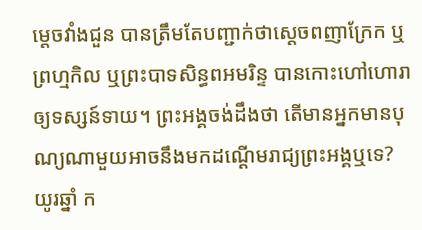ម្ដេចវាំងជួន បានត្រឹមតែបញ្ជាក់ថាស្ដេចពញាក្រែក ឬព្រហ្មកិល ឬព្រះបាទសិន្ធពអមរិន្ទ បានកោះហៅហោរាឲ្យទស្សន៍ទាយ។ ព្រះអង្គចង់ដឹងថា តើមានអ្នកមានបុណ្យណាមួយអាចនឹងមកដណ្ដើមរាជ្យព្រះអង្គឬទេ?
យូរឆ្នាំ ក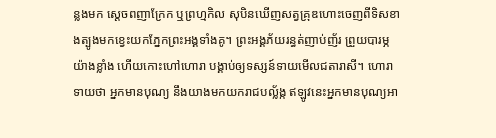ន្លងមក ស្ដេចពញាក្រែក ឬព្រហ្មកិល សុបិនឃើញសត្វគ្រុឌហោះចេញពីទិសខាងត្បូងមកខ្វេះយកភ្នែកព្រះអង្គទាំងគូ។ ព្រះអង្គភ័យរន្ធត់ញាប់ញ័រ ព្រួយបារម្ភយ៉ាងខ្លាំង ហើយកោះហៅហោរា បង្គាប់ឲ្យទស្សន៍ទាយមើលជតារាសី។ ហោរាទាយថា អ្នកមានបុណ្យ នឹងយាងមកយករាជបល្ល័ង្ក ឥឡូវនេះអ្នកមានបុណ្យអា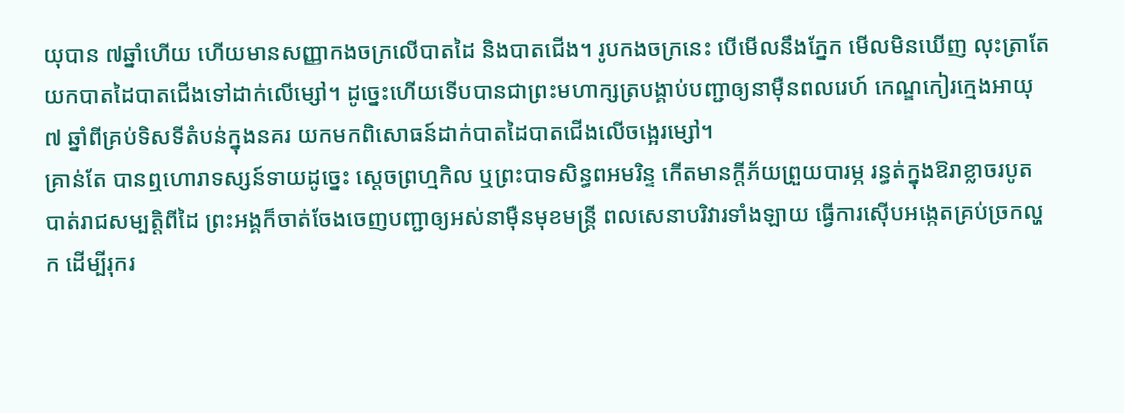យុបាន ៧ឆ្នាំហើយ ហើយមានសញ្ញាកងចក្រលើបាតដៃ និងបាតជើង។ រូបកងចក្រនេះ បើមើលនឹងភ្នែក មើលមិនឃើញ លុះត្រាតែយកបាតដៃបាតជើងទៅដាក់លើម្សៅ។ ដូច្នេះហើយទើបបានជាព្រះមហាក្សត្របង្គាប់បញ្ជាឲ្យនាម៉ឺនពលរេហ៍ កេណ្ឌកៀរក្មេងអាយុ ៧ ឆ្នាំពីគ្រប់ទិសទីតំបន់ក្នុងនគរ យកមកពិសោធន៍ដាក់បាតដៃបាតជើងលើចង្អេរម្សៅ។
គ្រាន់តែ បានឮហោរាទស្សន៍ទាយដូច្នេះ ស្ដេចព្រហ្មកិល ឬព្រះបាទសិន្ធពអមរិន្ទ កើតមានក្ដីភ័យព្រួយបារម្ភ រន្ធត់ក្នុងឱរាខ្លាចរបូតបាត់រាជសម្បត្ដិពីដៃ ព្រះអង្គក៏ចាត់ចែងចេញបញ្ជាឲ្យអស់នាម៉ឺនមុខមន្ដ្រី ពលសេនាបរិវារទាំងឡាយ ធ្វើការស៊ើបអង្កេតគ្រប់ច្រកល្ហក ដើម្បីរុករ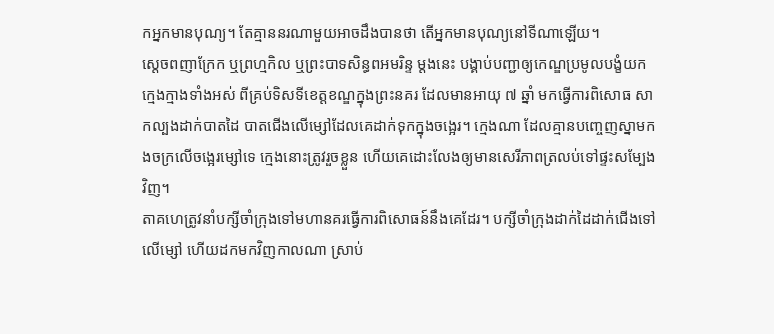កអ្នកមានបុណ្យ។ តែគ្មាននរណាមួយអាចដឹងបានថា តើអ្នកមានបុណ្យនៅទីណាឡើយ។
ស្ដេចពញាក្រែក ឬព្រហ្មកិល ឬព្រះបាទសិន្ធពអមរិន្ទ ម្ដងនេះ បង្គាប់បញ្ជាឲ្យកេណ្ឌប្រមូលបង្ខំយកក្មេងក្មាងទាំងអស់ ពីគ្រប់ទិសទីខេត្ដខណ្ឌក្នុងព្រះនគរ ដែលមានអាយុ ៧ ឆ្នាំ មកធ្វើការពិសោធ សាកល្បងដាក់បាតដៃ បាតជើងលើម្សៅដែលគេដាក់ទុកក្នុងចង្អេរ។ ក្មេងណា ដែលគ្មានបញ្ចេញស្នាមកងចក្រលើចង្អេរម្សៅទេ ក្មេងនោះត្រូវរួចខ្លួន ហើយគេដោះលែងឲ្យមានសេរីភាពត្រលប់ទៅផ្ទះសម្បែងវិញ។
តាគហេត្រូវនាំបក្សីចាំក្រុងទៅមហានគរធ្វើការពិសោធន៍នឹងគេដែរ។ បក្សីចាំក្រុងដាក់ដៃដាក់ជើងទៅលើម្សៅ ហើយដកមកវិញកាលណា ស្រាប់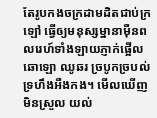តែរូបកងចក្រដាមដិតជាប់ក្រឡៅ ធ្វើឲ្យមនុស្សម្នានាម៉ឺនពលរេហ៍ទាំងឡាយភ្ញាក់ផ្អើលឆោឡោ ឈូឆរ ច្របូកច្របល់ទ្រហឹងអឺងកង។ មើលឃើញមិនស្រួល យល់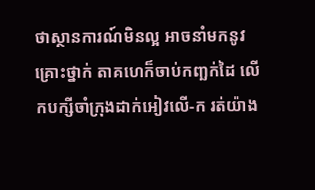ថាស្ថានការណ៍មិនល្អ អាចនាំមកនូវគ្រោះថ្នាក់ តាគហេក៏ចាប់កញ្ឆក់ដៃ លើកបក្សីចាំក្រុងដាក់អៀវលើ-ក រត់យ៉ាង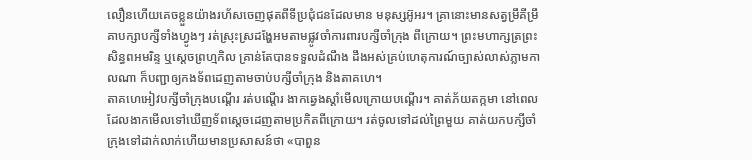លឿនហើយគេចខ្លួនយ៉ាងរហ័សចេញផុតពីទីប្រជុំជនដែលមាន មនុស្សអ៊ូអរ។ គ្រានោះមានសត្វម្រឹគីម្រឹគាបក្សាបក្សីទាំងហ្វូងៗ រត់ស្រុះស្រដង្ហែអមតាមផ្លូវចាំការពារបក្សីចាំក្រុង ពីក្រោយ។ ព្រះមហាក្សត្រព្រះសិន្ធពអមរិន្ទ ឬស្ដេចព្រហ្មកិល គ្រាន់តែបានទទួលដំណឹង ដឹងអស់គ្រប់ហេតុការណ៍ច្បាស់លាស់ភ្លាមកាលណា ក៏បញ្ជាឲ្យកងទ័ពដេញតាមចាប់បក្សីចាំក្រុង និងតាគហេ។
តាគហេអៀវបក្សីចាំក្រុងបណ្ដើរ រត់បណ្ដើរ ងាកឆ្វេងស្ដាំមើលក្រោយបណ្ដើរ។ គាត់ភ័យតក្កមា នៅពេលដែលងាកមើលទៅឃើញទ័ពស្ដេចដេញតាមប្រកិតពីក្រោយ។ រត់ចូលទៅដល់ព្រៃមួយ គាត់យកបក្សីចាំក្រុងទៅដាក់លាក់ហើយមានប្រសាសន៍ថា «បាពួន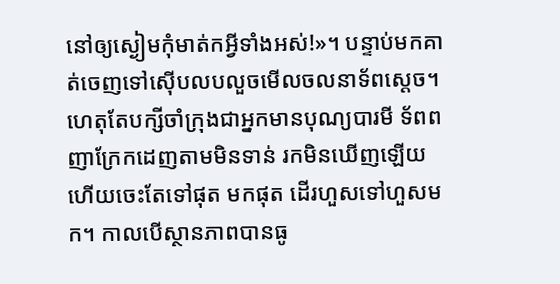នៅឲ្យស្ងៀមកុំមាត់កអ្វីទាំងអស់!»។ បន្ទាប់មកគាត់ចេញទៅស៊ើបលបលួចមើលចលនាទ័ពស្ដេច។ ហេតុតែបក្សីចាំក្រុងជាអ្នកមានបុណ្យបារមី ទ័ពពញាក្រែកដេញតាមមិនទាន់ រកមិនឃើញឡើយ ហើយចេះតែទៅផុត មកផុត ដើរហួសទៅហួសមក។ កាលបើស្ថានភាពបានធូ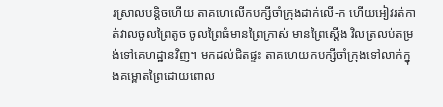រស្រាលបន្ដិចហើយ តាគហេលើកបក្សីចាំក្រុងដាក់លើ-ក ហើយអៀវរត់កាត់វាលចូលព្រៃតូច ចូលព្រៃធំមានព្រៃក្រាស់ មានព្រៃស្ដើង វិលត្រលប់តម្រង់ទៅគេហដ្ឋានវិញ។ មកដល់ជិតផ្ទះ តាគហេយកបក្សីចាំក្រុងទៅលាក់ក្នុងគម្ពោតព្រៃដោយពោល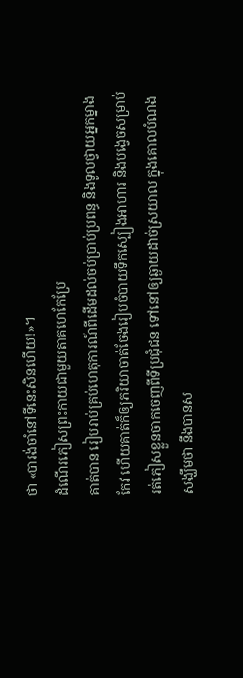ថា «បារង់ចាំនៅទីនេះសិនហើយ!»។
ដំណើរភៀសព្រះកាយជាមួយតាគហេកែប្រែ
គាត់បាន រៀបរាប់គ្រប់ហេតុការណ៍ពីដើមដល់ចប់ប្រាប់ប្រពន្ធ និងទូលថ្វាយអ្នកម្នាងកែវ ហើយគាត់ក៏ឲ្យភរិយាចាត់ចែងរៀបចំបាយទឹកស្បៀងអាហារ និងបង្វេចសម្រាប់រត់ភៀសខ្លួនចាកចេញពីទីប្រជុំជន ទៅនៅឲ្យឆ្ងាយដាច់ស្រយាល ក្នុងគោលបំណងសង្ឃឹមថា នឹងបានស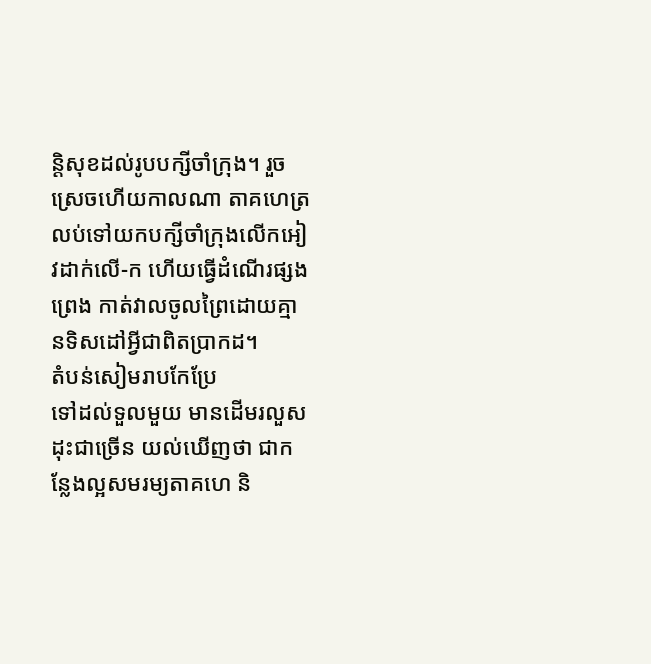ន្ដិសុខដល់រូបបក្សីចាំក្រុង។ រួចស្រេចហើយកាលណា តាគហេត្រលប់ទៅយកបក្សីចាំក្រុងលើកអៀវដាក់លើ-ក ហើយធ្វើដំណើរផ្សងព្រេង កាត់វាលចូលព្រៃដោយគ្មានទិសដៅអ្វីជាពិតប្រាកដ។
តំបន់សៀមរាបកែប្រែ
ទៅដល់ទួលមួយ មានដើមរលួសដុះជាច្រើន យល់ឃើញថា ជាកន្លែងល្អសមរម្យតាគហេ និ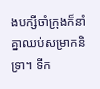ងបក្សីចាំក្រុងក៏នាំគ្នាឈប់សម្រាកនិទ្រា។ ទីក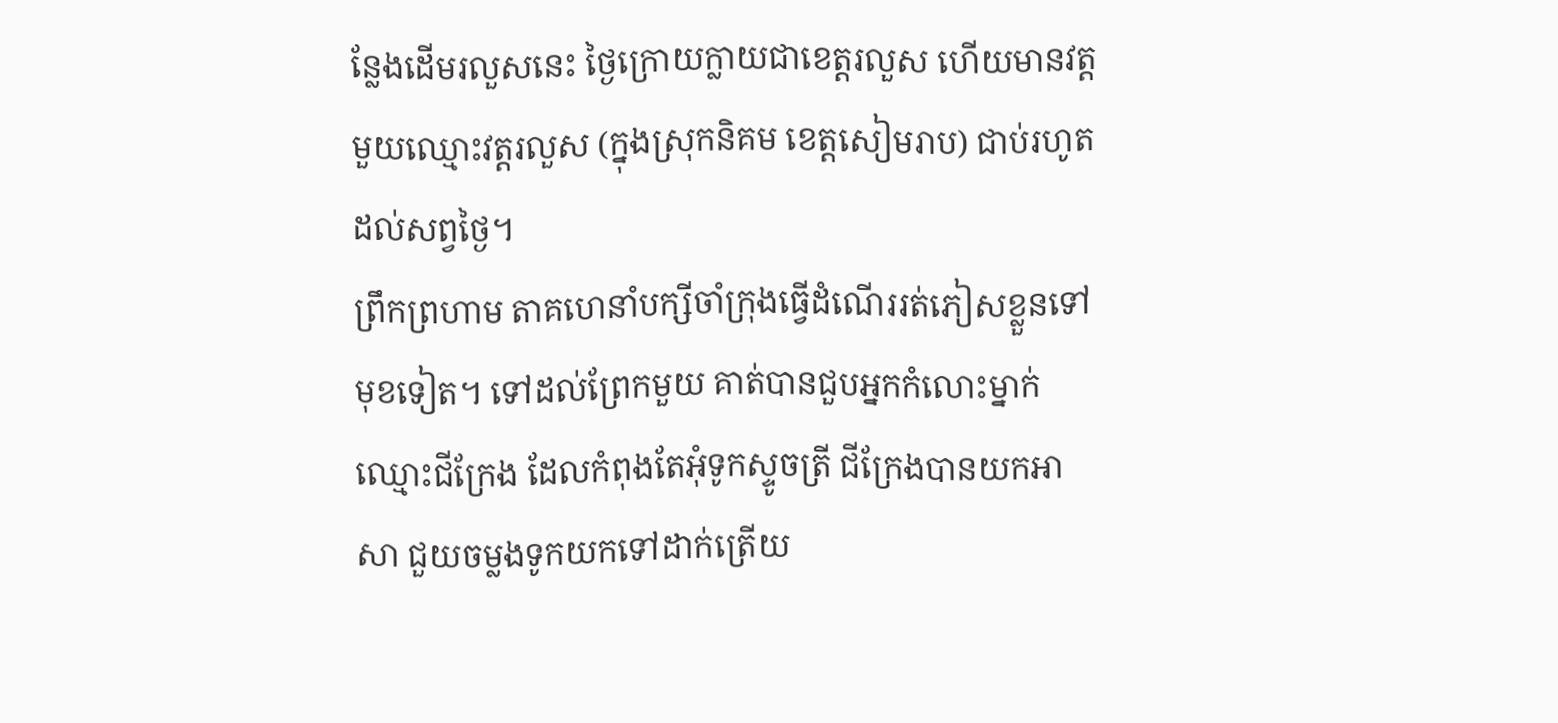ន្លែងដើមរលួសនេះ ថ្ងៃក្រោយក្លាយជាខេត្ដរលួស ហើយមានវត្ដមួយឈ្មោះវត្ដរលួស (ក្នុងស្រុកនិគម ខេត្តសៀមរាប) ជាប់រហូតដល់សព្វថ្ងៃ។
ព្រឹកព្រហាម តាគហេនាំបក្សីចាំក្រុងធ្វើដំណើររត់ភៀសខ្លួនទៅមុខទៀត។ ទៅដល់ព្រែកមួយ គាត់បានជួបអ្នកកំលោះម្នាក់ឈ្មោះជីក្រែង ដែលកំពុងតែអុំទូកស្ទូចត្រី ជីក្រែងបានយកអាសា ជួយចម្លងទូកយកទៅដាក់ត្រើយ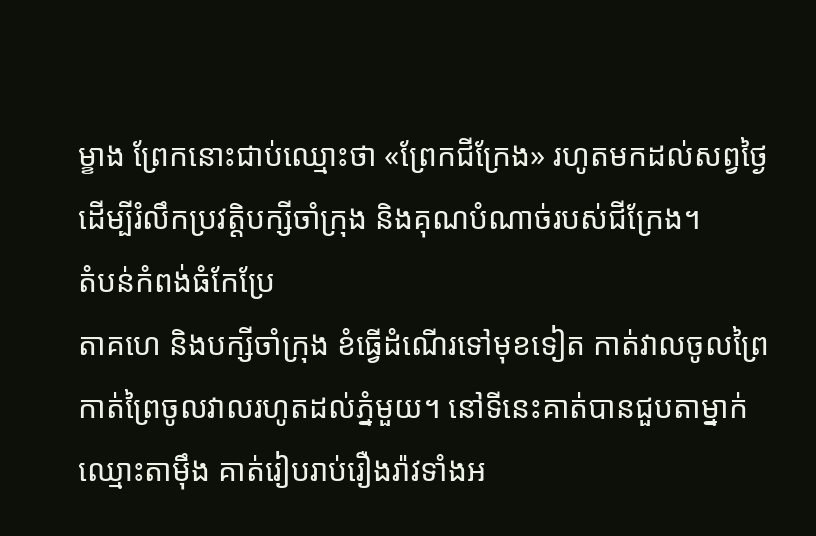ម្ខាង ព្រែកនោះជាប់ឈ្មោះថា «ព្រែកជីក្រែង» រហូតមកដល់សព្វថ្ងៃ ដើម្បីរំលឹកប្រវត្ដិបក្សីចាំក្រុង និងគុណបំណាច់របស់ជីក្រែង។
តំបន់កំពង់ធំកែប្រែ
តាគហេ និងបក្សីចាំក្រុង ខំធ្វើដំណើរទៅមុខទៀត កាត់វាលចូលព្រៃ កាត់ព្រៃចូលវាលរហូតដល់ភ្នំមួយ។ នៅទីនេះគាត់បានជួបតាម្នាក់ឈ្មោះតាម៉ឹង គាត់រៀបរាប់រឿងរ៉ាវទាំងអ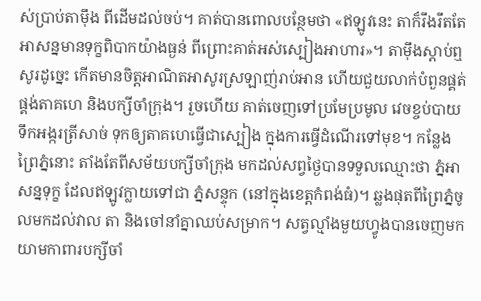ស់ប្រាប់តាម៉ឹង ពីដើមដល់ចប់។ គាត់បានពោលបន្ថែមថា «ឥឡូវនេះ តាក៏រឹងរឹតតែអាសន្នមានទុក្ខពិបាកយ៉ាងធ្ងន់ ពីព្រោះគាត់អស់ស្បៀងអាហារ»។ តាម៉ឹងស្ដាប់ឮសូរដូច្នេះ កើតមានចិត្ដអាណិតអាសូរស្រឡាញ់រាប់អាន ហើយជួយលាក់បំពួនផ្គត់ផ្គង់តាគហេ និងបក្សីចាំក្រុង។ រួចហើយ គាត់ចេញទៅប្រមែប្រមូល វេចខ្ចប់បាយទឹកអង្ករត្រីសាច់ ទុកឲ្យតាគហេធ្វើជាស្បៀង ក្នុងការធ្វើដំណើរទៅមុខ។ កន្លែងព្រៃភ្នំនោះ តាំងតែពីសម័យបក្សីចាំក្រុង មកដល់សព្វថ្ងៃបានទទួលឈ្មោះថា ភ្នំអាសន្នទុក្ខ ដែលឥឡូវក្លាយទៅជា ភ្នំសន្ទុក (នៅក្នុងខេត្តកំពង់ធំ)។ ឆ្លងផុតពីព្រៃភ្នំចូលមកដល់វាល តា និងចៅនាំគ្នាឈប់សម្រាក។ សត្វល្មាំងមួយហ្វូងបានចេញមកយាមកាពារបក្សីចាំ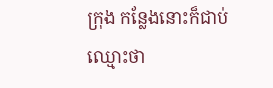ក្រុង កន្លែងនោះក៏ជាប់ឈ្មោះថា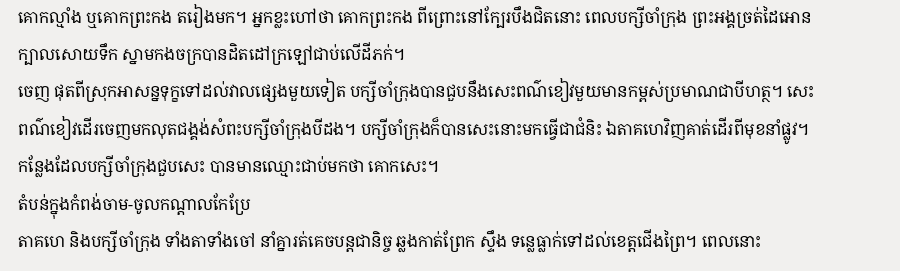គោកល្មាំង ឬគោកព្រះកង តរៀងមក។ អ្នកខ្លះហៅថា គោកព្រះកង ពីព្រោះនៅក្បែរបឹងជិតនោះ ពេលបក្សីចាំក្រុង ព្រះអង្គច្រត់ដៃអោនក្បាលសោយទឹក ស្នាមកងចក្របានដិតដៅក្រឡៅជាប់លើដីភក់។
ចេញ ផុតពីស្រុកអាសន្នទុក្ខទៅដល់វាលផ្សេងមួយទៀត បក្សីចាំក្រុងបានជួបនឹងសេះពណ៌ខៀវមួយមានកម្ពស់ប្រមាណជាបីហត្ថ។ សេះពណ៌ខៀវដើរចេញមកលុតជង្គង់សំពះបក្សីចាំក្រុងបីដង។ បក្សីចាំក្រុងក៏បានសេះនោះមកធ្វើជាជំនិះ ឯតាគហេវិញគាត់ដើរពីមុខនាំផ្លូវ។ កន្លែងដែលបក្សីចាំក្រុងជួបសេះ បានមានឈ្មោះជាប់មកថា គោកសេះ។
តំបន់ក្នុងកំពង់ចាម-ចូលកណ្ដាលកែប្រែ
តាគហេ និងបក្សីចាំក្រុង ទាំងតាទាំងចៅ នាំគ្នារត់គេចបន្ដជានិច្ច ឆ្លងកាត់ព្រែក ស្ទឹង ទន្លេធ្លាក់ទៅដល់ខេត្ដជើងព្រៃ។ ពេលនោះ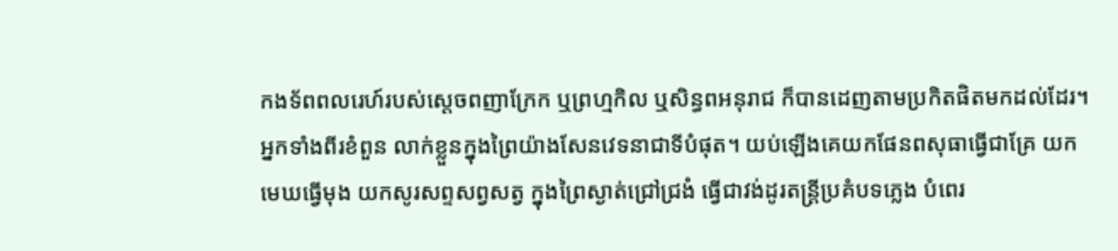កងទ័ពពលរេហ៍របស់ស្ដេចពញាក្រែក ឬព្រហ្មកិល ឬសិន្ធពអនុរាជ ក៏បានដេញតាមប្រកិតផិតមកដល់ដែរ។ អ្នកទាំងពីរខំពួន លាក់ខ្លួនក្នុងព្រៃយ៉ាងសែនវេទនាជាទីបំផុត។ យប់ឡើងគេយកផែនពសុធាធ្វើជាគ្រែ យកមេឃធ្វើមុង យកសូរសព្ទសព្វសត្វ ក្នុងព្រៃស្ងាត់ជ្រៅជ្រងំ ធ្វើជាវង់ដូរតន្ដ្រីប្រគំបទភ្លេង បំពេរ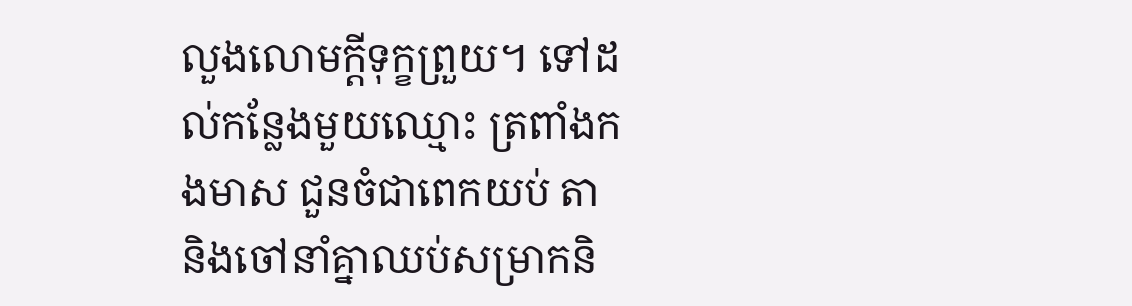លួងលោមក្ដីទុក្ខព្រួយ។ ទៅដល់កន្លែងមួយឈ្មោះ ត្រពាំងកងមាស ជួនចំជាពេកយប់ តា និងចៅនាំគ្នាឈប់សម្រាកនិ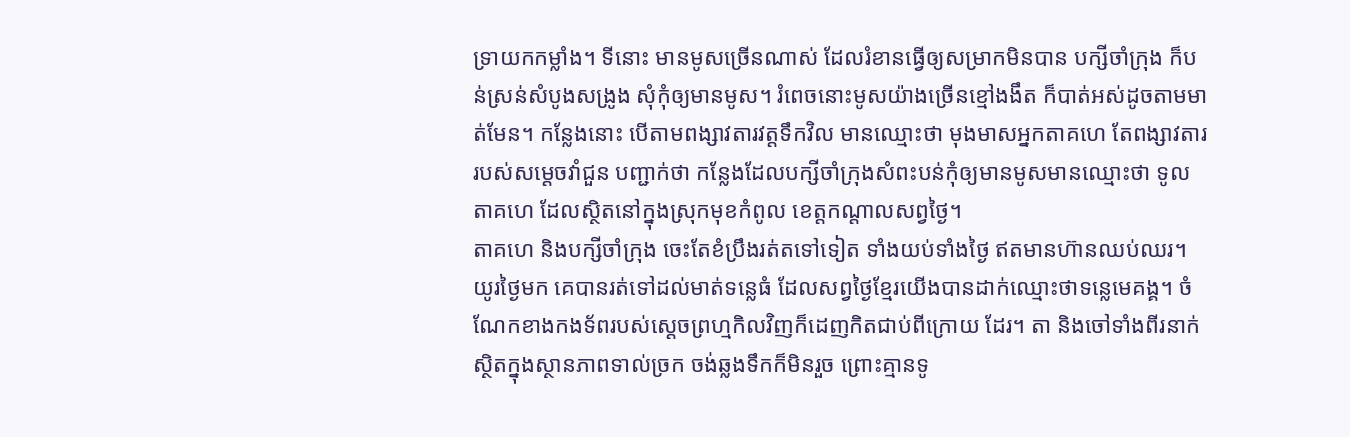ទ្រាយកកម្លាំង។ ទីនោះ មានមូសច្រើនណាស់ ដែលរំខានធ្វើឲ្យសម្រាកមិនបាន បក្សីចាំក្រុង ក៏បន់ស្រន់សំបូងសង្រូង សុំកុំឲ្យមានមូស។ រំពេចនោះមូសយ៉ាងច្រើនខ្មៅងងឹត ក៏បាត់អស់ដូចតាមមាត់មែន។ កន្លែងនោះ បើតាមពង្សាវតារវត្ដទឹកវិល មានឈ្មោះថា មុងមាសអ្នកតាគហេ តែពង្សាវតាររបស់សម្ដេចវាំជួន បញ្ជាក់ថា កន្លែងដែលបក្សីចាំក្រុងសំពះបន់កុំឲ្យមានមូសមានឈ្មោះថា ទូលតាគហេ ដែលស្ថិតនៅក្នុងស្រុកមុខកំពូល ខេត្តកណ្ដាលសព្វថ្ងៃ។
តាគហេ និងបក្សីចាំក្រុង ចេះតែខំប្រឹងរត់តទៅទៀត ទាំងយប់ទាំងថ្ងៃ ឥតមានហ៊ានឈប់ឈរ។ យូរថ្ងៃមក គេបានរត់ទៅដល់មាត់ទន្លេធំ ដែលសព្វថ្ងៃខ្មែរយើងបានដាក់ឈ្មោះថាទន្លេមេគង្គ។ ចំណែកខាងកងទ័ពរបស់ស្ដេចព្រហ្មកិលវិញក៏ដេញកិតជាប់ពីក្រោយ ដែរ។ តា និងចៅទាំងពីរនាក់ ស្ថិតក្នុងស្ថានភាពទាល់ច្រក ចង់ឆ្លងទឹកក៏មិនរួច ព្រោះគ្មានទូ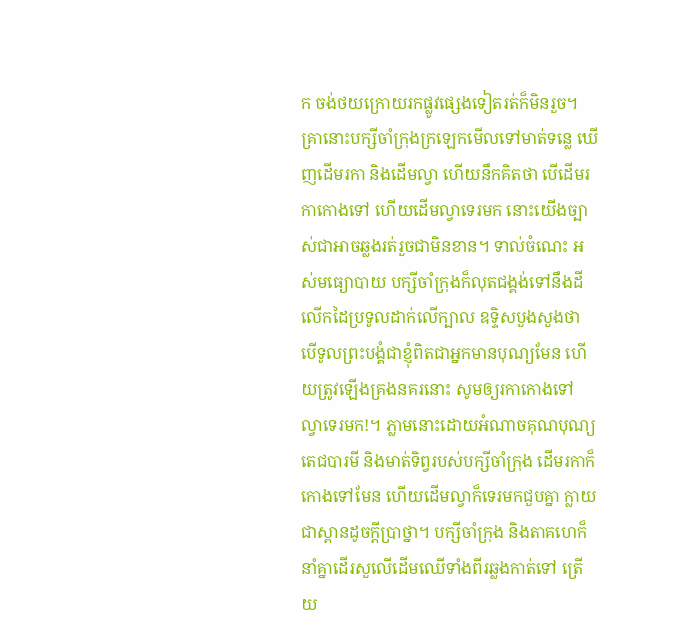ក ចង់ថយក្រោយរកផ្លូវផ្សេងទៀតរត់ក៏មិនរួច។ គ្រានោះបក្សីចាំក្រុងក្រឡេកមើលទៅមាត់ទន្លេ ឃើញដើមរកា និងដើមល្វា ហើយនឹកគិតថា បើដើមរកាកោងទៅ ហើយដើមល្វាទេរមក នោះយើងច្បាស់ជាអាចឆ្លងរត់រួចជាមិនខាន។ ទាល់ចំណេះ អស់មធ្យោបាយ បក្សីចាំក្រុងក៏លុតជង្គង់ទៅនឹងដី លើកដៃប្រទូលដាក់លើក្បាល ឧទ្ទិសបួងសួងថា បើទូលព្រះបង្គំជាខ្ញុំពិតជាអ្នកមានបុណ្យមែន ហើយត្រូវឡើងគ្រងនគរនោះ សូមឲ្យរកាកោងទៅ ល្វាទេរមក!។ ភ្លាមនោះដោយអំណាចគុណបុណ្យតេជបារមី និងមាត់ទិព្វរបស់បក្សីចាំក្រុង ដើមរកាក៏កោងទៅមែន ហើយដើមល្វាក៏ទេរមកជួបគ្នា ក្លាយជាស្ពានដូចក្ដីប្រាថ្នា។ បក្សីចាំក្រុង និងតាគហេក៏នាំគ្នាដើរសួលើដើមឈើទាំងពីរឆ្លងកាត់ទៅ ត្រើយ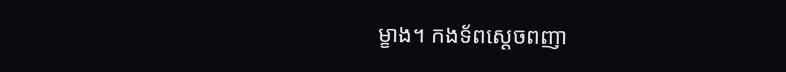ម្ខាង។ កងទ័ពស្ដេចពញា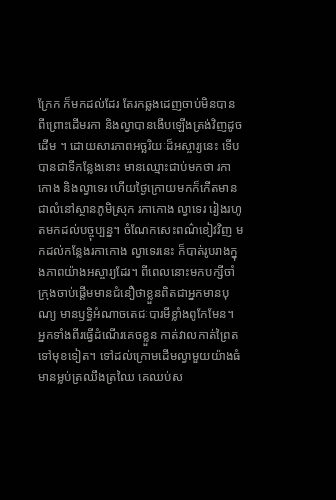ក្រែក ក៏មកដល់ដែរ តែរកឆ្លងដេញចាប់មិនបាន ពីព្រោះដើមរកា និងល្វាបានងើបឡើងត្រង់វិញដូចដើម ។ ដោយសារភាពអច្ឆរិយៈដ៏អស្ចារ្យនេះ ទើបបានជាទីកន្លែងនោះ មានឈ្មោះជាប់មកថា រកាកោង និងល្វាទេរ ហើយថ្ងៃក្រោយមកក៏កើតមានជាលំនៅស្ថានភូមិស្រុក រកាកោង ល្វាទេរ រៀងរហូតមកដល់បច្ចុប្បន្ន។ ចំណែកសេះពណ៌ខៀវវិញ មកដល់កន្លែងរកាកោង ល្វាទេរនេះ ក៏បាត់រូបរាងក្នុងភាពយ៉ាងអស្ចារ្យដែរ។ ពីពេលនោះមកបក្សីចាំក្រុងចាប់ផ្ដើមមានជំនឿថាខ្លួនពិតជាអ្នកមានបុណ្យ មានឫទ្ធិអំណាចតេជៈបារមីខ្លាំងពូកែមែន។
អ្នកទាំងពីរធ្វើដំណើរគេចខ្លួន កាត់វាលកាត់ព្រៃតទៅមុខទៀត។ ទៅដល់ក្រោមដើមល្វាមួយយ៉ាងធំមានម្លប់ត្រឈឹងត្រឈៃ គេឈប់ស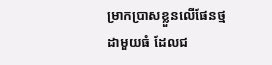ម្រាកប្រាសខ្លួនលើផែនថ្មដាមួយធំ ដែលជ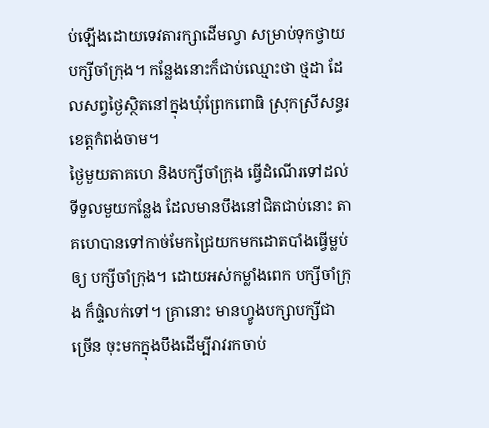ប់ឡើងដោយទេវតារក្សាដើមល្វា សម្រាប់ទុកថ្វាយបក្សីចាំក្រុង។ កន្លែងនោះក៏ជាប់ឈ្មោះថា ថ្មដា ដែលសព្វថ្ងៃស្ថិតនៅក្នុងឃុំព្រែកពោធិ ស្រុកស្រីសន្ធរ ខេត្តកំពង់ចាម។
ថ្ងៃមួយតាគហេ និងបក្សីចាំក្រុង ធ្វើដំណើរទៅដល់ទីទួលមួយកន្លែង ដែលមានបឹងនៅជិតជាប់នោះ តាគហេបានទៅកាច់មែកជ្រៃយកមកដោតបាំងធ្វើម្លប់ឲ្យ បក្សីចាំក្រុង។ ដោយអស់កម្លាំងពេក បក្សីចាំក្រុង ក៏ផ្ទំលក់ទៅ។ គ្រានោះ មានហ្វូងបក្សាបក្សីជាច្រើន ចុះមកក្នុងបឹងដើម្បីរាវរកចាប់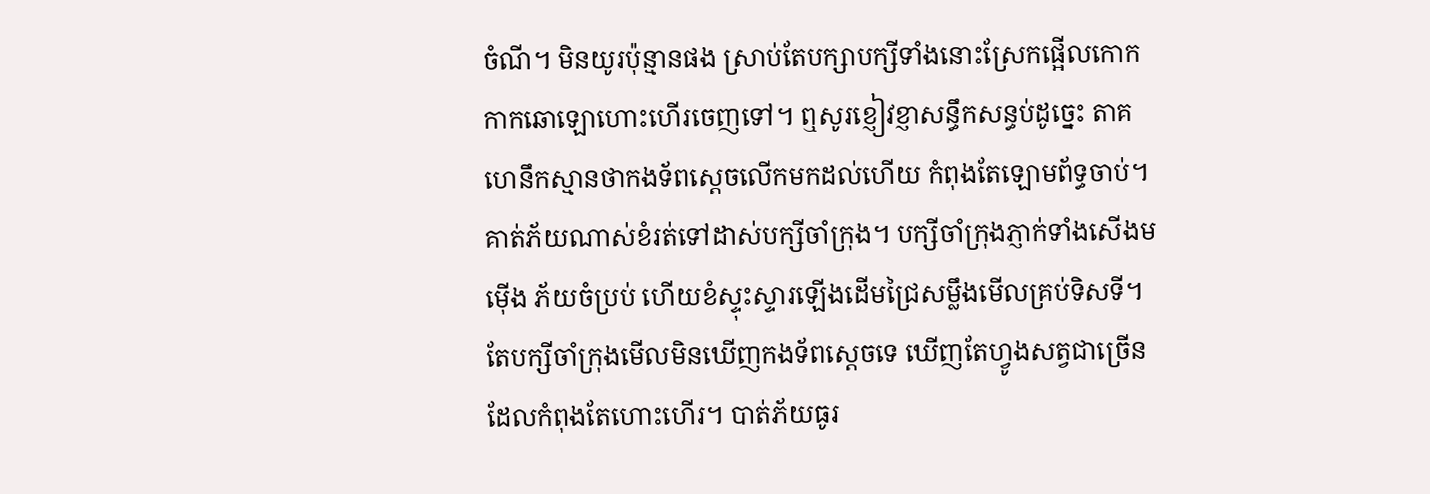ចំណី។ មិនយូរប៉ុន្មានផង ស្រាប់តែបក្សាបក្សីទាំងនោះស្រែកផ្អើលកោកកាកឆោឡោហោះហើរចេញទៅ។ ឮសូរខ្ញៀវខ្ញាសន្ធឹកសន្ធប់ដូច្នេះ តាគហេនឹកស្មានថាកងទ័ពស្ដេចលើកមកដល់ហើយ កំពុងតែឡោមព័ទ្ធចាប់។ គាត់ភ័យណាស់ខំរត់ទៅដាស់បក្សីចាំក្រុង។ បក្សីចាំក្រុងភ្ញាក់ទាំងសើងមម៉ើង ភ័យចំប្រប់ ហើយខំស្ទុះស្ទារឡើងដើមជ្រៃសម្លឹងមើលគ្រប់ទិសទី។ តែបក្សីចាំក្រុងមើលមិនឃើញកងទ័ពស្ដេចទេ ឃើញតែហ្វូងសត្វជាច្រើនដែលកំពុងតែហោះហើរ។ បាត់ភ័យធូរ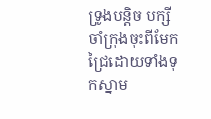ទ្រូងបន្ដិច បក្សីចាំក្រុងចុះពីមែកជ្រៃដោយទាំងទុកស្នាម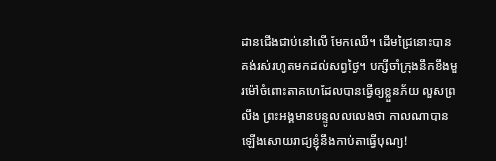ដានជើងជាប់នៅលើ មែកឈើ។ ដើមជ្រៃនោះបានគង់រស់រហូតមកដល់សព្វថ្ងៃ។ បក្សីចាំក្រុងនឹកខឹងមួរម៉ៅចំពោះតាគហេដែលបានធ្វើឲ្យខ្លួនភ័យ លួសព្រលឹង ព្រះអង្គមានបន្ទូលលលេងថា កាលណាបានឡើងសោយរាជ្យខ្ញុំនឹងកាប់តាធ្វើបុណ្យ!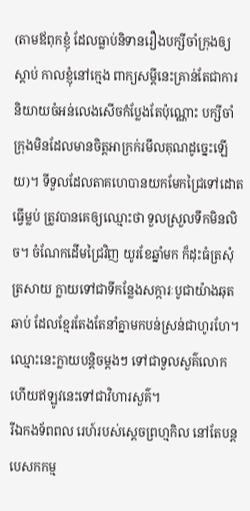(តាមឪពុកខ្ញុំ ដែលធ្លាប់និទានរឿងបក្សីចាំក្រុងឲ្យស្ដាប់ កាលខ្ញុំនៅក្មេង ពាក្យសម្ដីនេះគ្រាន់តែជាការនិយាយចំអន់លេងសើចកំប្លែងតែប៉ុណ្ណោះ បក្សីចាំក្រុងមិនដែលមានចិត្ដអាក្រក់រមឹលគុណដូច្នេះឡើយ)។ ទីទួលដែលតាគហេបានយកមែកជ្រៃទៅដោតធ្វើម្លប់ ត្រូវបានគេឲ្យឈ្មោះថា ទួលស្រួលទឹកមិនលិច។ ចំណែកដើមជ្រៃវិញ យូរខែឆ្នាំមក ក៏ដុះធំត្រសុំត្រសាយ ក្លាយទៅជាទីកន្លែងសក្ការៈបូជាយ៉ាងឆុតឆាប់ ដែលខ្មែរតែងតែនាំគ្នាមកបន់ស្រន់ជាហូរហែ។ ឈ្មោះនេះក្លាយបន្ដិចម្ដងៗ ទៅជាទួលសួគ៌លោក ហើយឥឡូវនេះទៅជាវិហារសួគ៌។
រីឯកងទ័ពពល រេហ៍របស់ស្ដេចព្រហ្មកិល នៅតែបន្ដបេសកកម្ម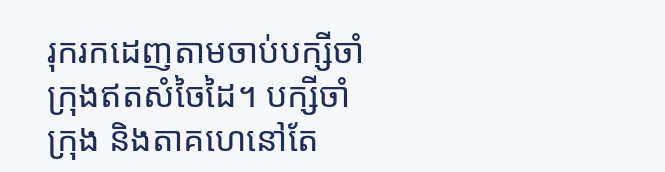រុករកដេញតាមចាប់បក្សីចាំក្រុងឥតសំចៃដៃ។ បក្សីចាំក្រុង និងតាគហេនៅតែ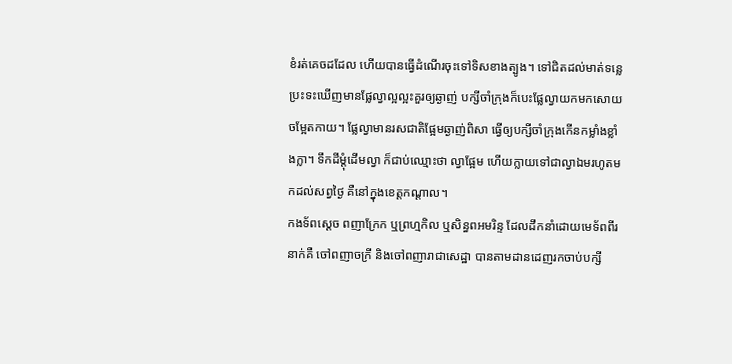ខំរត់គេចដដែល ហើយបានធ្វើដំណើរចុះទៅទិសខាងត្បូង។ ទៅជិតដល់មាត់ទន្លេ ប្រះទះឃើញមានផ្លែល្វាល្អល្អះគួរឲ្យឆ្ងាញ់ បក្សីចាំក្រុងក៏បេះផ្លែល្វាយកមកសោយចម្អែតកាយ។ ផ្លែល្វាមានរសជាតិផ្អែមឆ្ងាញ់ពិសា ធ្វើឲ្យបក្សីចាំក្រុងកើនកម្លាំងខ្លាំងក្លា។ ទឹកដីម្ដុំដើមល្វា ក៏ជាប់ឈ្មោះថា ល្វាផ្អែម ហើយក្លាយទៅជាល្វាឯមរហូតមកដល់សព្វថ្ងៃ គឺនៅក្នុងខេត្តកណ្ដាល។
កងទ័ពស្ដេច ពញាក្រែក ឬព្រហ្មកិល ឬសិន្ធពអមរិន្ទ ដែលដឹកនាំដោយមេទ័ពពីរនាក់គឺ ចៅពញាចក្រី និងចៅពញារាជាសេដ្ឋា បានតាមដានដេញរកចាប់បក្សី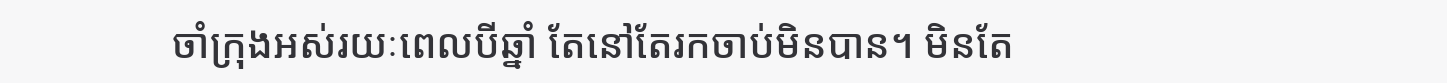ចាំក្រុងអស់រយៈពេលបីឆ្នាំ តែនៅតែរកចាប់មិនបាន។ មិនតែ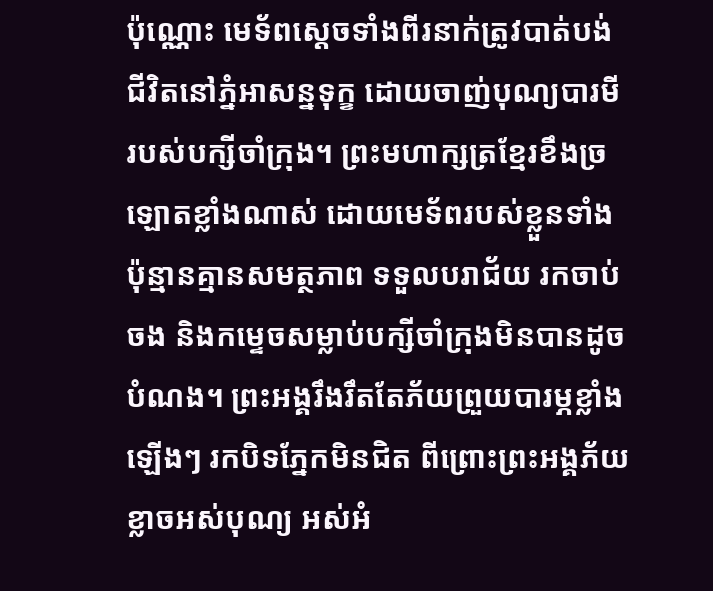ប៉ុណ្ណោះ មេទ័ពស្ដេចទាំងពីរនាក់ត្រូវបាត់បង់ជីវិតនៅភ្នំអាសន្នទុក្ខ ដោយចាញ់បុណ្យបារមីរបស់បក្សីចាំក្រុង។ ព្រះមហាក្សត្រខ្មែរខឹងច្រឡោតខ្លាំងណាស់ ដោយមេទ័ពរបស់ខ្លួនទាំងប៉ុន្មានគ្មានសមត្ថភាព ទទួលបរាជ័យ រកចាប់ចង និងកម្ទេចសម្លាប់បក្សីចាំក្រុងមិនបានដូចបំណង។ ព្រះអង្គរឹងរឹតតែភ័យព្រួយបារម្ភខ្លាំងឡើងៗ រកបិទភ្នែកមិនជិត ពីព្រោះព្រះអង្គភ័យខ្លាចអស់បុណ្យ អស់អំ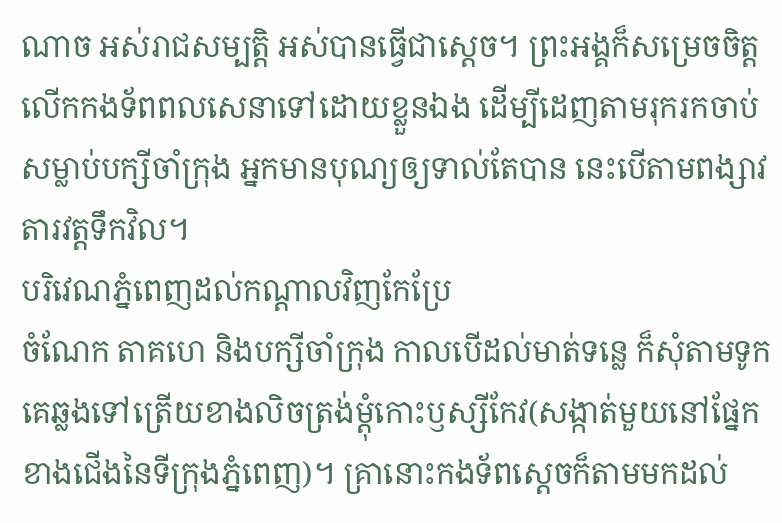ណាច អស់រាជសម្បត្ដិ អស់បានធ្វើជាស្ដេច។ ព្រះអង្គក៏សម្រេចចិត្ដលើកកងទ័ពពលសេនាទៅដោយខ្លួនឯង ដើម្បីដេញតាមរុករកចាប់សម្លាប់បក្សីចាំក្រុង អ្នកមានបុណ្យឲ្យទាល់តែបាន នេះបើតាមពង្សាវតារវត្ដទឹកវិល។
បរិវេណភ្នំពេញដល់កណ្ដាលវិញកែប្រែ
ចំណែក តាគហេ និងបក្សីចាំក្រុង កាលបើដល់មាត់ទន្លេ ក៏សុំតាមទូកគេឆ្លងទៅត្រើយខាងលិចត្រង់ម្ដុំកោះឫស្សីកែវ(សង្កាត់មួយនៅផ្នែកខាងជើងនៃទីក្រុងភ្នំពេញ)។ គ្រានោះកងទ័ពស្ដេចក៏តាមមកដល់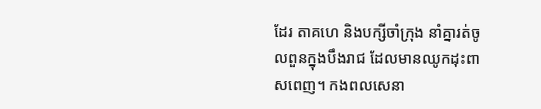ដែរ តាគហេ និងបក្សីចាំក្រុង នាំគ្នារត់ចូលពួនក្នុងបឹងរាជ ដែលមានឈូកដុះពាសពេញ។ កងពលសេនា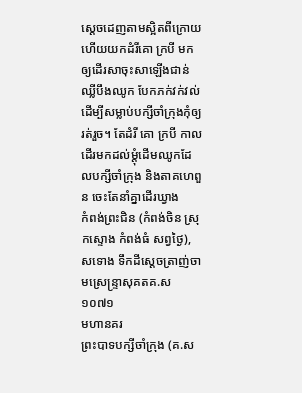ស្ដេចដេញតាមស្អិតពីក្រោយ ហើយយកដំរីគោ ក្របី មកឲ្យដើរសាចុះសាឡើងជាន់ឈ្លីបឹងឈូក បែកភក់វក់វល់ ដើម្បីសម្លាប់បក្សីចាំក្រុងកុំឲ្យរត់រួច។ តែដំរី គោ ក្របី កាលដើរមកដល់ម្ដុំដើមឈូកដែលបក្សីចាំក្រុង និងតាគហេពួន ចេះតែនាំគ្នាដើរឃ្វាង
កំពង់ព្រះជិន (កំពង់ចិន ស្រុកស្ទោង កំពង់ធំ សព្វថ្ងៃ), សទោង ទឹកដីស្ដេចត្រាញ់ចាមស្រេន្ទ្រាសុគតគ.ស ១០៧១
មហានគរ
ព្រះបាទបក្សីចាំក្រុង (គ.ស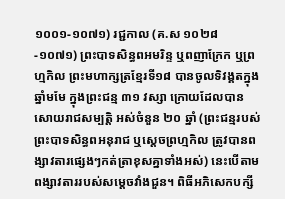១០០១-១០៧១) រជ្ជកាល (គ.ស ១០២៨-១០៧១) ព្រះបាទសិន្ធពអមរិន្ទ ឬពញាក្រែក ឬព្រហ្មកិល ព្រះមហាក្សត្រខ្មែរទី១៨ បានចូលទិវង្គតក្នុងឆ្នាំមមែ ក្នុងព្រះជន្ម ៣១ វស្សា ក្រោយដែលបានសោយរាជសម្បត្ដិ អស់ចំនួន ២០ ឆ្នាំ (ព្រះជន្មរបស់ព្រះបាទសិន្ធពអនុរាជ ឬស្ដេចព្រហ្មកិល ត្រូវបានពង្សាវតារផ្សេងៗកត់ត្រាខុសគ្នាទាំងអស់) នេះបើតាមពង្សាវតាររបស់សម្ដេចវាំងជួន។ ពិធីអភិសេកបក្សី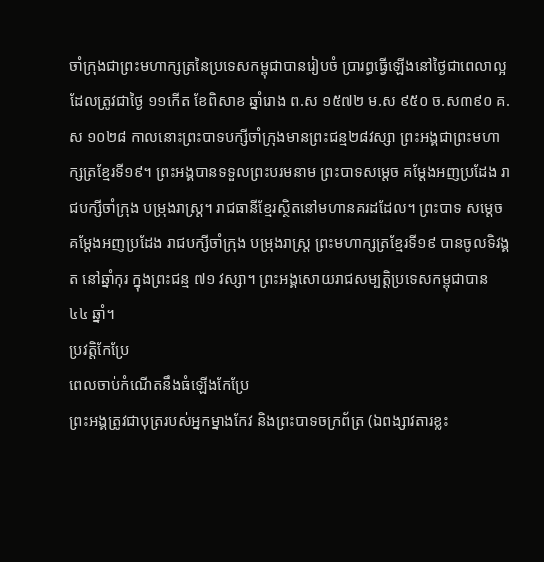ចាំក្រុងជាព្រះមហាក្សត្រនៃប្រទេសកម្ពុជាបានរៀបចំ ប្រារព្ធធ្វើឡើងនៅថ្ងៃជាពេលាល្អ ដែលត្រូវជាថ្ងៃ ១១កើត ខែពិសាខ ឆ្នាំរោង ព.ស ១៥៧២ ម.ស ៩៥០ ច.ស៣៩០ គ.ស ១០២៨ កាលនោះព្រះបាទបក្សីចាំក្រុងមានព្រះជន្ម២៨វស្សា ព្រះអង្គជាព្រះមហាក្សត្រខ្មែរទី១៩។ ព្រះអង្គបានទទួលព្រះបរមនាម ព្រះបាទសម្ដេច គម្ដែងអញប្រដែង រាជបក្សីចាំក្រុង បម្រុងរាស្ដ្រ។ រាជធានីខ្មែរស្ថិតនៅមហានគរដដែល។ ព្រះបាទ សម្ដេចគម្ដែងអញប្រដែង រាជបក្សីចាំក្រុង បម្រុងរាស្ដ្រ ព្រះមហាក្សត្រខ្មែរទី១៩ បានចូលទិវង្គត នៅឆ្នាំកុរ ក្នុងព្រះជន្ម ៧១ វស្សា។ ព្រះអង្គសោយរាជសម្បត្ដិប្រទេសកម្ពុជាបាន ៤៤ ឆ្នាំ។
ប្រវត្តិកែប្រែ
ពេលចាប់កំណើតនឹងធំឡើងកែប្រែ
ព្រះអង្គត្រូវជាបុត្ររបស់អ្នកម្នាងកែវ និងព្រះបាទចក្រព័ត្រ (ឯពង្សាវតារខ្លះ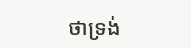ថាទ្រង់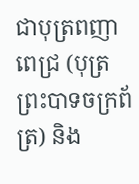ជាបុត្រពញាពេជ្រ (បុត្រព្រះបាទចក្រព័ត្រ) និង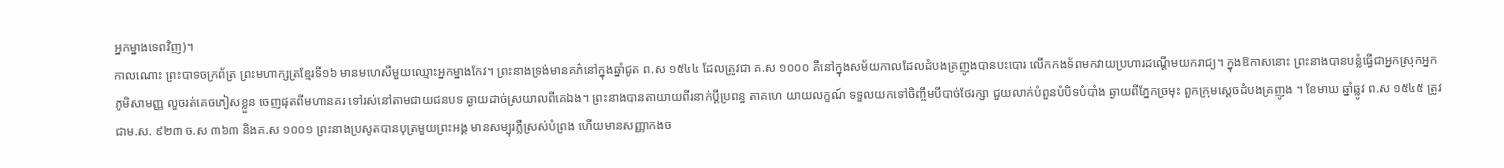អ្នកម្នាងទេពវិញ)។
កាលណោះ ព្រះបាទចក្រព័ត្រ ព្រះមហាក្សត្រខ្មែរទី១៦ មានមហេសីមួយឈ្មោះអ្នកម្នាងកែវ។ ព្រះនាងទ្រង់មានគភ៌នៅក្នុងឆ្នាំជូត ព.ស ១៥៤៤ ដែលត្រូវជា គ.ស ១០០០ គឺនៅក្នុងសម័យកាលដែលដំបងគ្រញូងបានបះបោរ លើកកងទ័ពមកវាយប្រហារដណ្ដើមយករាជ្យ។ ក្នុងឱកាសនោះ ព្រះនាងបានបន្លំធ្វើជាអ្នកស្រុកអ្នកភូមិសាមញ្ញ លួចរត់គេចភៀសខ្លួន ចេញផុតពីមហានគរ ទៅរស់នៅតាមជាយជនបទ ឆ្ងាយដាច់ស្រយាលពីគេឯង។ ព្រះនាងបានតាយាយពីរនាក់ប្ដីប្រពន្ធ តាគហេ យាយលក្ខណ៍ ទទួលយកទៅចិញ្ចឹមបីបាច់ថែរក្សា ជួយលាក់បំពួនបំបិទបំបាំង ឆ្ងាយពីភ្នែកច្រមុះ ពួកក្រុមស្ដេចដំបងគ្រញូង ។ ខែមាឃ ឆ្នាំឆ្លូវ ព.ស ១៥៤៥ ត្រូវជាម.ស. ៩២៣ ច.ស ៣៦៣ និងគ.ស ១០០១ ព្រះនាងប្រសូតបានបុត្រមួយព្រះអង្គ មានសម្បុរភ្លឺស្រស់បំព្រង ហើយមានសញ្ញាកងច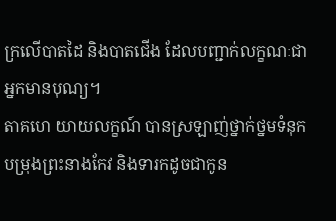ក្រលើបាតដៃ និងបាតជើង ដែលបញ្ជាក់លក្ខណៈជាអ្នកមានបុណ្យ។
តាគហេ យាយលក្ខណ៍ បានស្រឡាញ់ថ្នាក់ថ្នមទំនុកបម្រុងព្រះនាងកែវ និងទារកដូចជាកូន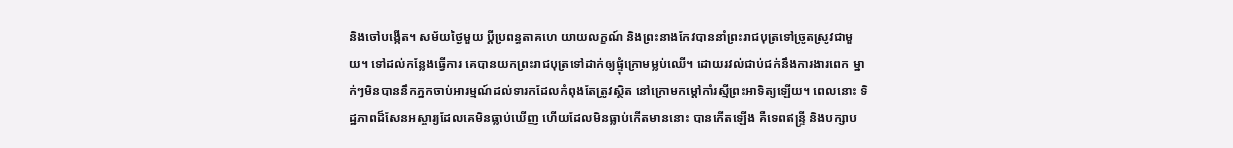និងចៅបង្កើត។ សម័យថ្ងៃមួយ ប្ដីប្រពន្ធតាគហេ យាយលក្ខណ៍ និងព្រះនាងកែវបាននាំព្រះរាជបុត្រទៅច្រូតស្រូវជាមួយ។ ទៅដល់កន្លែងធ្វើការ គេបានយកព្រះរាជបុត្រទៅដាក់ឲ្យផ្ទុំក្រោមម្លប់ឈើ។ ដោយរវល់ជាប់ជក់នឹងការងារពេក ម្នាក់ៗមិនបាននឹកភ្នកចាប់អារម្មណ៍ដល់ទារកដែលកំពុងតែត្រូវស្ថិត នៅក្រោមកម្ដៅកាំរស្មីព្រះអាទិត្យឡើយ។ ពេលនោះ ទិដ្ឋភាពដ៏សែនអស្ចារ្យដែលគេមិនធ្លាប់ឃើញ ហើយដែលមិនធ្លាប់កើតមាននោះ បានកើតឡើង គឺទេពឥន្ទ្រី និងបក្សាប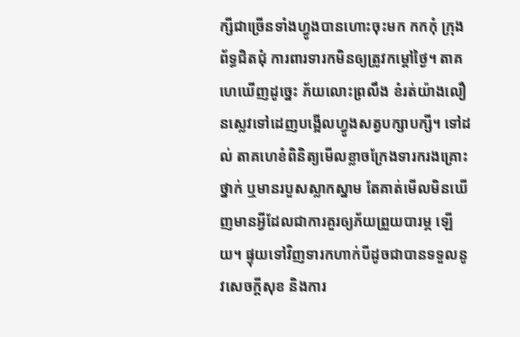ក្សីជាច្រើនទាំងហ្វូងបានហោះចុះមក កកកុំ ក្រុងព័ទ្ធជិតជុំ ការពារទារកមិនឲ្យត្រូវកម្ដៅថ្ងៃ។ តាគហេឃើញដូច្នេះ ភ័យលោះព្រលឹង ខំរត់យ៉ាងលឿនស្លេវទៅដេញបង្អើលហ្វូងសត្វបក្សាបក្សី។ ទៅដល់ តាគហេខំពិនិត្យមើលខ្លាចក្រែងទារករងគ្រោះថ្នាក់ ឬមានរបួសស្លាកស្នាម តែគាត់មើលមិនឃើញមានអ្វីដែលជាការគួរឲ្យភ័យព្រួយបារម្ភ ឡើយ។ ផ្ទុយទៅវិញទារកហាក់បីដូចជាបានទទួលនូវសេចក្ដីសុខ និងការ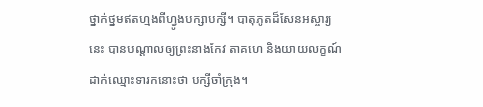ថ្នាក់ថ្នមឥតហ្មងពីហ្វូងបក្សាបក្សី។ បាតុភូតដ៏សែនអស្ចារ្យនេះ បានបណ្ដាលឲ្យព្រះនាងកែវ តាគហេ និងយាយលក្ខណ៍ដាក់ឈ្មោះទារកនោះថា បក្សីចាំក្រុង។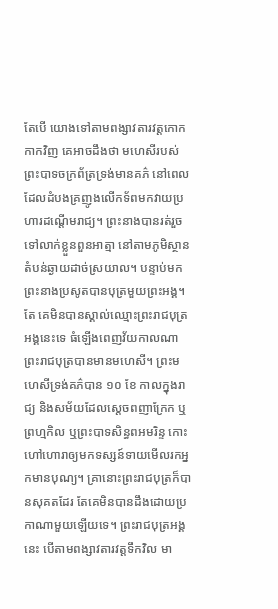តែបើ យោងទៅតាមពង្សាវតារវត្ដកោកកាកវិញ គេអាចដឹងថា មហេសីរបស់ព្រះបាទចក្រព័ត្រទ្រង់មានគភ៌ នៅពេលដែលដំបងគ្រញូងលើកទ័ពមកវាយប្រហារដណ្ដើមរាជ្យ។ ព្រះនាងបានរត់រួចទៅលាក់ខ្លួនពួនអាត្មា នៅតាមភូមិស្ថានតំបន់ឆ្ងាយដាច់ស្រយាល។ បន្ទាប់មក ព្រះនាងប្រសូតបានបុត្រមួយព្រះអង្គ។ តែ គេមិនបានស្គាល់ឈ្មោះព្រះរាជបុត្រអង្គនេះទេ ធំឡើងពេញវ័យកាលណាព្រះរាជបុត្របានមានមហេសី។ ព្រះមហេសីទ្រង់គភ៌បាន ១០ ខែ កាលក្នុងរាជ្យ និងសម័យដែលស្ដេចពញាក្រែក ឬព្រហ្មកិល ឬព្រះបាទសិន្ធពអមរិន្ទ កោះហៅហោរាឲ្យមកទស្សន៍ទាយមើលរកអ្នកមានបុណ្យ។ គ្រានោះព្រះរាជបុត្រក៏បានសុគតដែរ តែគេមិនបានដឹងដោយប្រកាណាមួយឡើយទេ។ ព្រះរាជបុត្រអង្គនេះ បើតាមពង្សាវតារវត្ដទឹកវិល មា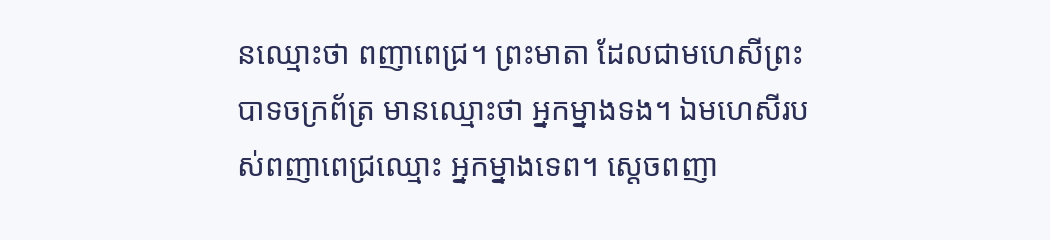នឈ្មោះថា ពញាពេជ្រ។ ព្រះមាតា ដែលជាមហេសីព្រះបាទចក្រព័ត្រ មានឈ្មោះថា អ្នកម្នាងទង។ ឯមហេសីរបស់ពញាពេជ្រឈ្មោះ អ្នកម្នាងទេព។ ស្ដេចពញា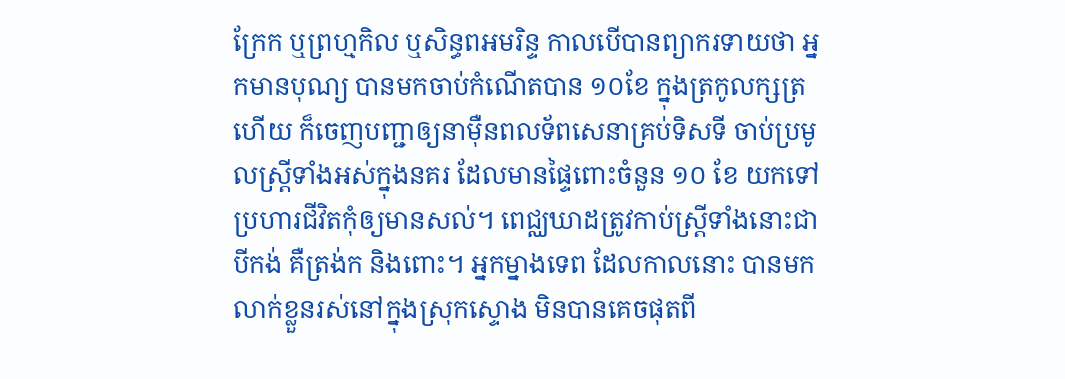ក្រែក ឬព្រហ្មកិល ឬសិន្ធពអមរិន្ទ កាលបើបានព្យាករទាយថា អ្នកមានបុណ្យ បានមកចាប់កំណើតបាន ១០ខែ ក្នុងត្រកូលក្សត្រហើយ ក៏ចេញបញ្ជាឲ្យនាម៉ឺនពលទ័ពសេនាគ្រប់ទិសទី ចាប់ប្រមូលស្ដ្រីទាំងអស់ក្នុងនគរ ដែលមានផ្ទៃពោះចំនួន ១០ ខែ យកទៅប្រហារជីវិតកុំឲ្យមានសល់។ ពេជ្ឈឃាដត្រូវកាប់ស្ដ្រីទាំងនោះជាបីកង់ គឺត្រង់ក និងពោះ។ អ្នកម្នាងទេព ដែលកាលនោះ បានមកលាក់ខ្លួនរស់នៅក្នុងស្រុកស្ទោង មិនបានគេចផុតពី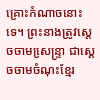គ្រោះកំណាចនោះទេ។ ព្រះនាងត្រូវស្ដេចចាមសេ្រន្ទ្រា ជាស្ដេចចាមចំណុះខ្មែរ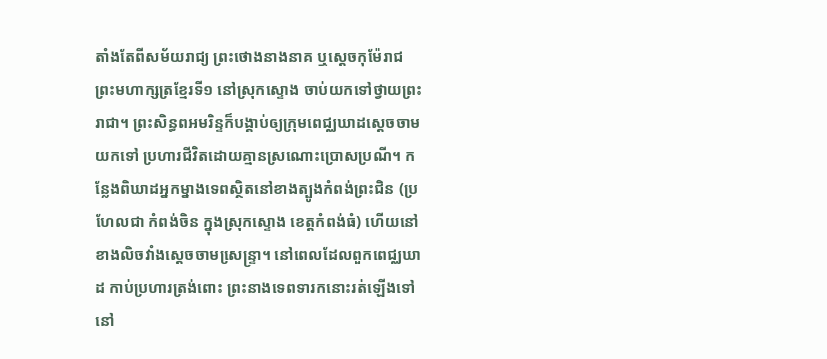តាំងតែពីសម័យរាជ្យ ព្រះថោងនាងនាគ ឬស្ដេចកុម៉ែរាជ ព្រះមហាក្សត្រខ្មែរទី១ នៅស្រុកស្ទោង ចាប់យកទៅថ្វាយព្រះរាជា។ ព្រះសិន្ធពអមរិន្ទក៏បង្គាប់ឲ្យក្រុមពេជ្ឈឃាដស្ដេចចាមយកទៅ ប្រហារជីវិតដោយគ្មានស្រណោះប្រោសប្រណី។ កន្លែងពិឃាដអ្នកម្នាងទេពស្ថិតនៅខាងត្បូងកំពង់ព្រះជិន (ប្រហែលជា កំពង់ចិន ក្នុងស្រុកស្ទោង ខេត្ដកំពង់ធំ) ហើយនៅខាងលិចវាំងស្ដេចចាមសេ្រន្ទ្រា។ នៅពេលដែលពួកពេជ្ឈឃាដ កាប់ប្រហារត្រង់ពោះ ព្រះនាងទេពទារកនោះរត់ឡើងទៅនៅ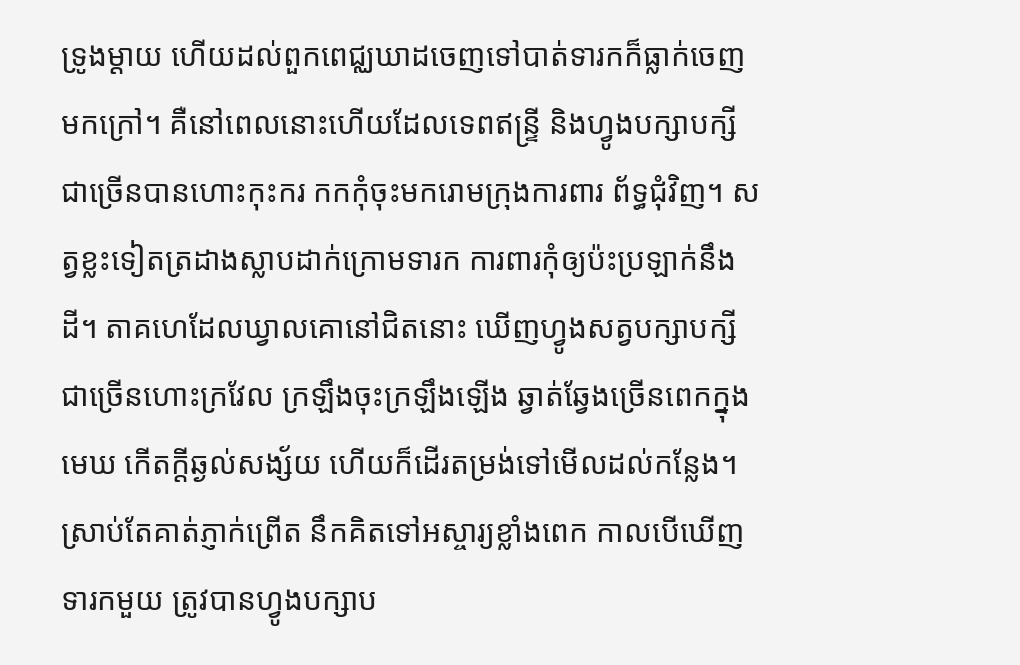ទ្រូងម្ដាយ ហើយដល់ពួកពេជ្ឈឃាដចេញទៅបាត់ទារកក៏ធ្លាក់ចេញមកក្រៅ។ គឺនៅពេលនោះហើយដែលទេពឥន្ទ្រី និងហ្វូងបក្សាបក្សីជាច្រើនបានហោះកុះករ កកកុំចុះមករោមក្រុងការពារ ព័ទ្ធជុំវិញ។ សត្វខ្លះទៀតត្រដាងស្លាបដាក់ក្រោមទារក ការពារកុំឲ្យប៉ះប្រឡាក់នឹងដី។ តាគហេដែលឃ្វាលគោនៅជិតនោះ ឃើញហ្វូងសត្វបក្សាបក្សីជាច្រើនហោះក្រវែល ក្រឡឹងចុះក្រឡឹងឡើង ឆ្វាត់ឆ្វែងច្រើនពេកក្នុងមេឃ កើតក្ដីឆ្ងល់សង្ស័យ ហើយក៏ដើរតម្រង់ទៅមើលដល់កន្លែង។ ស្រាប់តែគាត់ភ្ញាក់ព្រើត នឹកគិតទៅអស្ចារ្យខ្លាំងពេក កាលបើឃើញទារកមួយ ត្រូវបានហ្វូងបក្សាប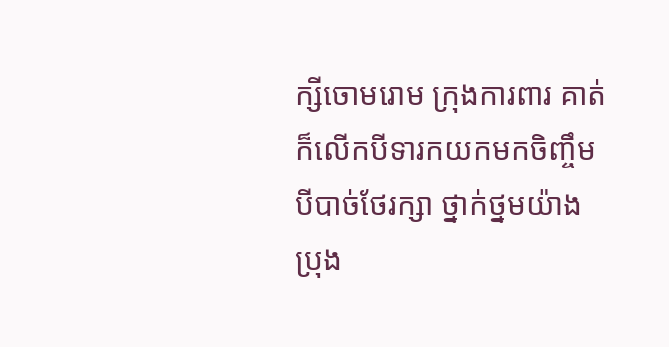ក្សីចោមរោម ក្រុងការពារ គាត់ក៏លើកបីទារកយកមកចិញ្ចឹមបីបាច់ថែរក្សា ថ្នាក់ថ្នមយ៉ាងប្រុង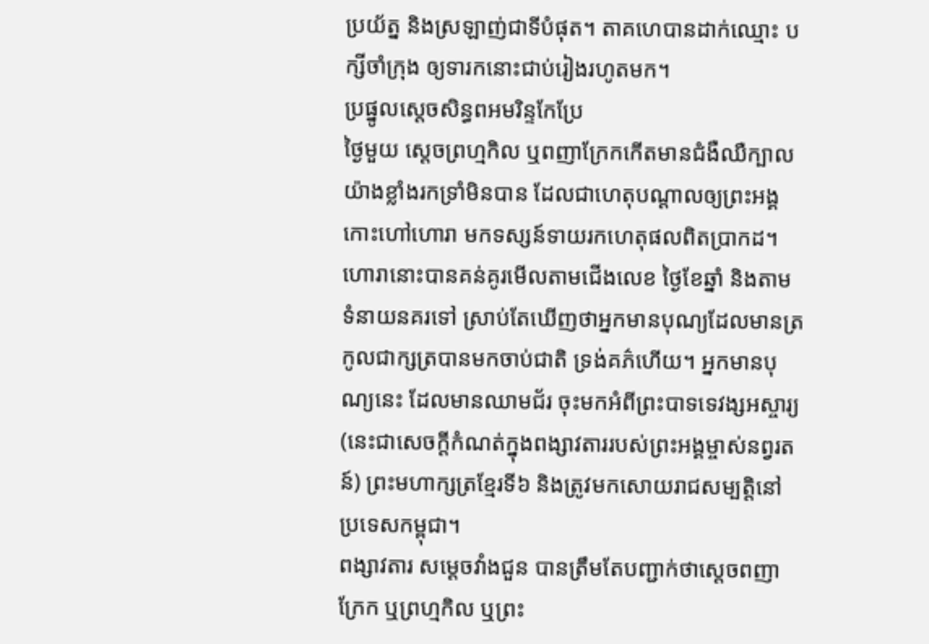ប្រយ័ត្ន និងស្រឡាញ់ជាទីបំផុត។ តាគហេបានដាក់ឈ្មោះ បក្សីចាំក្រុង ឲ្យទារកនោះជាប់រៀងរហូតមក។
ប្រផ្នូលស្ដេចសិន្ធពអមរិន្ទកែប្រែ
ថ្ងៃមួយ ស្ដេចព្រហ្មកិល ឬពញាក្រែកកើតមានជំងឺឈឺក្បាលយ៉ាងខ្លាំងរកទ្រាំមិនបាន ដែលជាហេតុបណ្ដាលឲ្យព្រះអង្គកោះហៅហោរា មកទស្សន៍ទាយរកហេតុផលពិតប្រាកដ។ ហោរានោះបានគន់គូរមើលតាមជើងលេខ ថ្ងៃខែឆ្នាំ និងតាមទំនាយនគរទៅ ស្រាប់តែឃើញថាអ្នកមានបុណ្យដែលមានត្រកូលជាក្សត្របានមកចាប់ជាតិ ទ្រង់គភ៌ហើយ។ អ្នកមានបុណ្យនេះ ដែលមានឈាមជ័រ ចុះមកអំពីព្រះបាទទេវង្សអស្ចារ្យ (នេះជាសេចក្ដីកំណត់ក្នុងពង្សាវតាររបស់ព្រះអង្គម្ចាស់នព្វរតន៍) ព្រះមហាក្សត្រខ្មែរទី៦ និងត្រូវមកសោយរាជសម្បត្ដិនៅប្រទេសកម្ពុជា។
ពង្សាវតារ សម្ដេចវាំងជួន បានត្រឹមតែបញ្ជាក់ថាស្ដេចពញាក្រែក ឬព្រហ្មកិល ឬព្រះ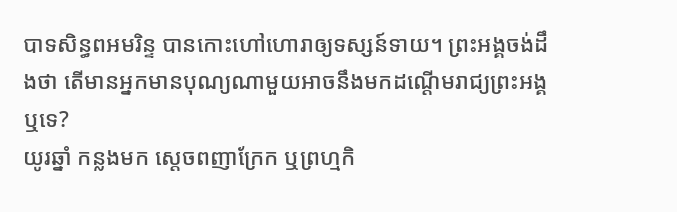បាទសិន្ធពអមរិន្ទ បានកោះហៅហោរាឲ្យទស្សន៍ទាយ។ ព្រះអង្គចង់ដឹងថា តើមានអ្នកមានបុណ្យណាមួយអាចនឹងមកដណ្ដើមរាជ្យព្រះអង្គឬទេ?
យូរឆ្នាំ កន្លងមក ស្ដេចពញាក្រែក ឬព្រហ្មកិ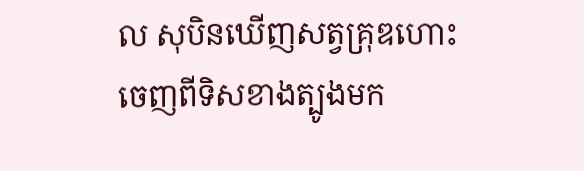ល សុបិនឃើញសត្វគ្រុឌហោះចេញពីទិសខាងត្បូងមក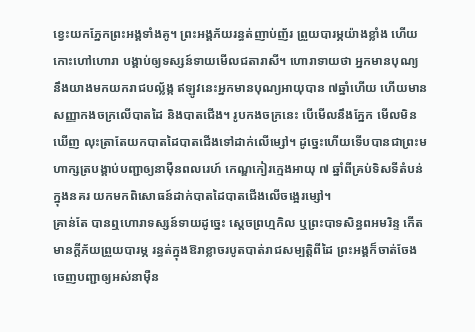ខ្វេះយកភ្នែកព្រះអង្គទាំងគូ។ ព្រះអង្គភ័យរន្ធត់ញាប់ញ័រ ព្រួយបារម្ភយ៉ាងខ្លាំង ហើយកោះហៅហោរា បង្គាប់ឲ្យទស្សន៍ទាយមើលជតារាសី។ ហោរាទាយថា អ្នកមានបុណ្យ នឹងយាងមកយករាជបល្ល័ង្ក ឥឡូវនេះអ្នកមានបុណ្យអាយុបាន ៧ឆ្នាំហើយ ហើយមានសញ្ញាកងចក្រលើបាតដៃ និងបាតជើង។ រូបកងចក្រនេះ បើមើលនឹងភ្នែក មើលមិនឃើញ លុះត្រាតែយកបាតដៃបាតជើងទៅដាក់លើម្សៅ។ ដូច្នេះហើយទើបបានជាព្រះមហាក្សត្របង្គាប់បញ្ជាឲ្យនាម៉ឺនពលរេហ៍ កេណ្ឌកៀរក្មេងអាយុ ៧ ឆ្នាំពីគ្រប់ទិសទីតំបន់ក្នុងនគរ យកមកពិសោធន៍ដាក់បាតដៃបាតជើងលើចង្អេរម្សៅ។
គ្រាន់តែ បានឮហោរាទស្សន៍ទាយដូច្នេះ ស្ដេចព្រហ្មកិល ឬព្រះបាទសិន្ធពអមរិន្ទ កើតមានក្ដីភ័យព្រួយបារម្ភ រន្ធត់ក្នុងឱរាខ្លាចរបូតបាត់រាជសម្បត្ដិពីដៃ ព្រះអង្គក៏ចាត់ចែងចេញបញ្ជាឲ្យអស់នាម៉ឺន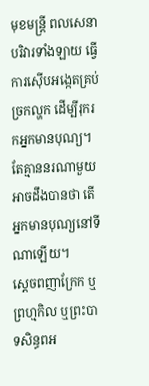មុខមន្ដ្រី ពលសេនាបរិវារទាំងឡាយ ធ្វើការស៊ើបអង្កេតគ្រប់ច្រកល្ហក ដើម្បីរុករកអ្នកមានបុណ្យ។ តែគ្មាននរណាមួយអាចដឹងបានថា តើអ្នកមានបុណ្យនៅទីណាឡើយ។
ស្ដេចពញាក្រែក ឬព្រហ្មកិល ឬព្រះបាទសិន្ធពអ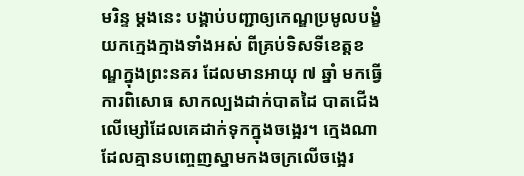មរិន្ទ ម្ដងនេះ បង្គាប់បញ្ជាឲ្យកេណ្ឌប្រមូលបង្ខំយកក្មេងក្មាងទាំងអស់ ពីគ្រប់ទិសទីខេត្ដខណ្ឌក្នុងព្រះនគរ ដែលមានអាយុ ៧ ឆ្នាំ មកធ្វើការពិសោធ សាកល្បងដាក់បាតដៃ បាតជើងលើម្សៅដែលគេដាក់ទុកក្នុងចង្អេរ។ ក្មេងណា ដែលគ្មានបញ្ចេញស្នាមកងចក្រលើចង្អេរ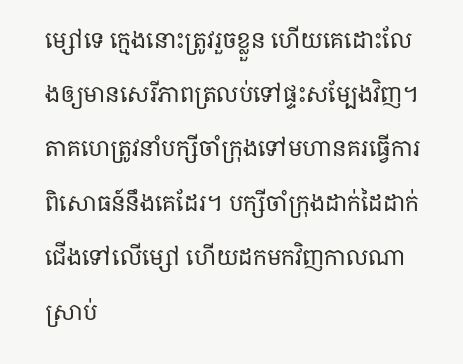ម្សៅទេ ក្មេងនោះត្រូវរួចខ្លួន ហើយគេដោះលែងឲ្យមានសេរីភាពត្រលប់ទៅផ្ទះសម្បែងវិញ។
តាគហេត្រូវនាំបក្សីចាំក្រុងទៅមហានគរធ្វើការពិសោធន៍នឹងគេដែរ។ បក្សីចាំក្រុងដាក់ដៃដាក់ជើងទៅលើម្សៅ ហើយដកមកវិញកាលណា ស្រាប់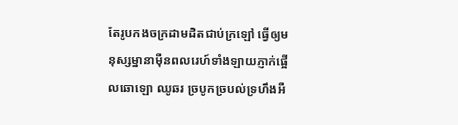តែរូបកងចក្រដាមដិតជាប់ក្រឡៅ ធ្វើឲ្យមនុស្សម្នានាម៉ឺនពលរេហ៍ទាំងឡាយភ្ញាក់ផ្អើលឆោឡោ ឈូឆរ ច្របូកច្របល់ទ្រហឹងអឺ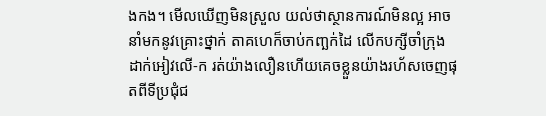ងកង។ មើលឃើញមិនស្រួល យល់ថាស្ថានការណ៍មិនល្អ អាចនាំមកនូវគ្រោះថ្នាក់ តាគហេក៏ចាប់កញ្ឆក់ដៃ លើកបក្សីចាំក្រុងដាក់អៀវលើ-ក រត់យ៉ាងលឿនហើយគេចខ្លួនយ៉ាងរហ័សចេញផុតពីទីប្រជុំជ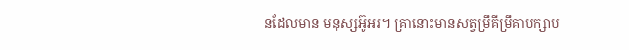នដែលមាន មនុស្សអ៊ូអរ។ គ្រានោះមានសត្វម្រឹគីម្រឹគាបក្សាប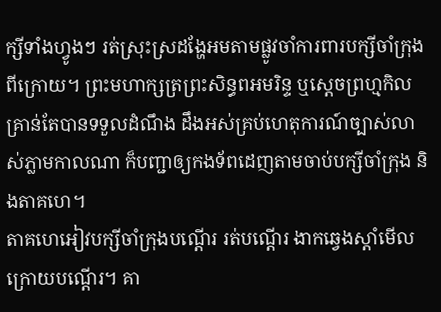ក្សីទាំងហ្វូងៗ រត់ស្រុះស្រដង្ហែអមតាមផ្លូវចាំការពារបក្សីចាំក្រុង ពីក្រោយ។ ព្រះមហាក្សត្រព្រះសិន្ធពអមរិន្ទ ឬស្ដេចព្រហ្មកិល គ្រាន់តែបានទទួលដំណឹង ដឹងអស់គ្រប់ហេតុការណ៍ច្បាស់លាស់ភ្លាមកាលណា ក៏បញ្ជាឲ្យកងទ័ពដេញតាមចាប់បក្សីចាំក្រុង និងតាគហេ។
តាគហេអៀវបក្សីចាំក្រុងបណ្ដើរ រត់បណ្ដើរ ងាកឆ្វេងស្ដាំមើលក្រោយបណ្ដើរ។ គា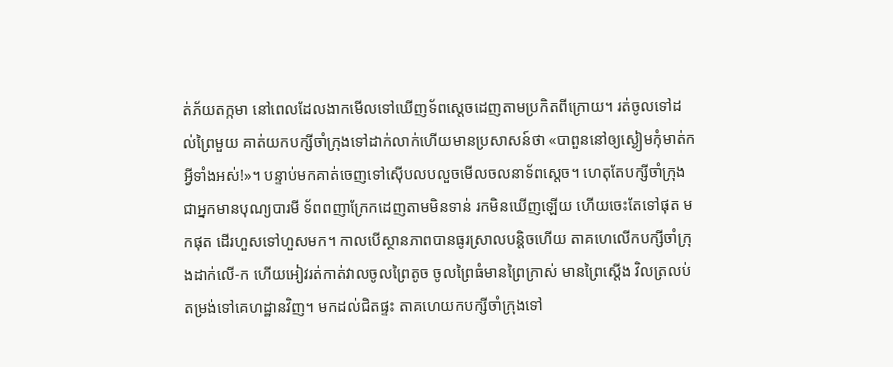ត់ភ័យតក្កមា នៅពេលដែលងាកមើលទៅឃើញទ័ពស្ដេចដេញតាមប្រកិតពីក្រោយ។ រត់ចូលទៅដល់ព្រៃមួយ គាត់យកបក្សីចាំក្រុងទៅដាក់លាក់ហើយមានប្រសាសន៍ថា «បាពួននៅឲ្យស្ងៀមកុំមាត់កអ្វីទាំងអស់!»។ បន្ទាប់មកគាត់ចេញទៅស៊ើបលបលួចមើលចលនាទ័ពស្ដេច។ ហេតុតែបក្សីចាំក្រុងជាអ្នកមានបុណ្យបារមី ទ័ពពញាក្រែកដេញតាមមិនទាន់ រកមិនឃើញឡើយ ហើយចេះតែទៅផុត មកផុត ដើរហួសទៅហួសមក។ កាលបើស្ថានភាពបានធូរស្រាលបន្ដិចហើយ តាគហេលើកបក្សីចាំក្រុងដាក់លើ-ក ហើយអៀវរត់កាត់វាលចូលព្រៃតូច ចូលព្រៃធំមានព្រៃក្រាស់ មានព្រៃស្ដើង វិលត្រលប់តម្រង់ទៅគេហដ្ឋានវិញ។ មកដល់ជិតផ្ទះ តាគហេយកបក្សីចាំក្រុងទៅ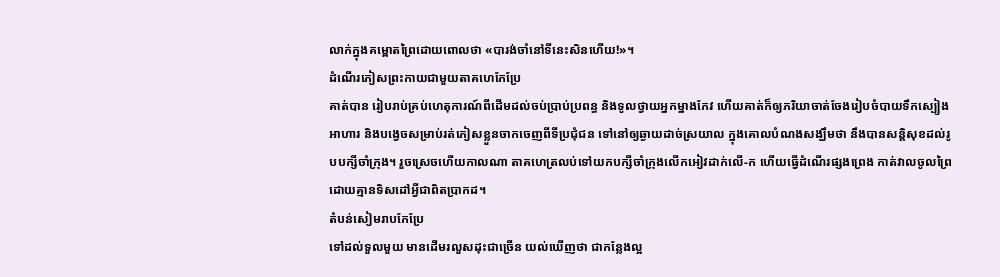លាក់ក្នុងគម្ពោតព្រៃដោយពោលថា «បារង់ចាំនៅទីនេះសិនហើយ!»។
ដំណើរភៀសព្រះកាយជាមួយតាគហេកែប្រែ
គាត់បាន រៀបរាប់គ្រប់ហេតុការណ៍ពីដើមដល់ចប់ប្រាប់ប្រពន្ធ និងទូលថ្វាយអ្នកម្នាងកែវ ហើយគាត់ក៏ឲ្យភរិយាចាត់ចែងរៀបចំបាយទឹកស្បៀងអាហារ និងបង្វេចសម្រាប់រត់ភៀសខ្លួនចាកចេញពីទីប្រជុំជន ទៅនៅឲ្យឆ្ងាយដាច់ស្រយាល ក្នុងគោលបំណងសង្ឃឹមថា នឹងបានសន្ដិសុខដល់រូបបក្សីចាំក្រុង។ រួចស្រេចហើយកាលណា តាគហេត្រលប់ទៅយកបក្សីចាំក្រុងលើកអៀវដាក់លើ-ក ហើយធ្វើដំណើរផ្សងព្រេង កាត់វាលចូលព្រៃដោយគ្មានទិសដៅអ្វីជាពិតប្រាកដ។
តំបន់សៀមរាបកែប្រែ
ទៅដល់ទួលមួយ មានដើមរលួសដុះជាច្រើន យល់ឃើញថា ជាកន្លែងល្អ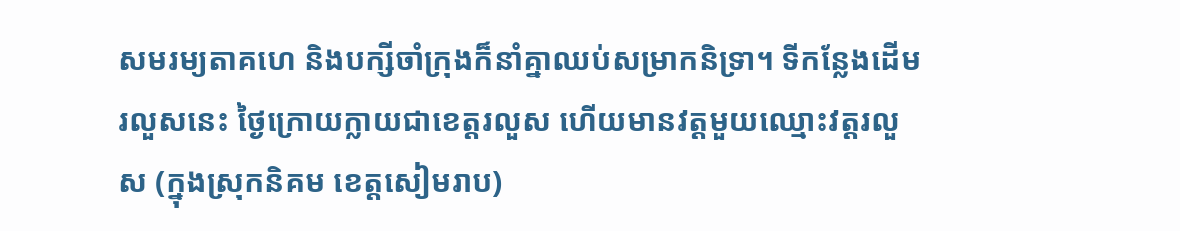សមរម្យតាគហេ និងបក្សីចាំក្រុងក៏នាំគ្នាឈប់សម្រាកនិទ្រា។ ទីកន្លែងដើមរលួសនេះ ថ្ងៃក្រោយក្លាយជាខេត្ដរលួស ហើយមានវត្ដមួយឈ្មោះវត្ដរលួស (ក្នុងស្រុកនិគម ខេត្តសៀមរាប)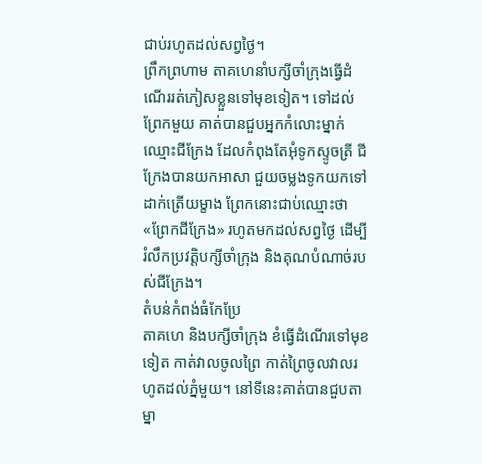ជាប់រហូតដល់សព្វថ្ងៃ។
ព្រឹកព្រហាម តាគហេនាំបក្សីចាំក្រុងធ្វើដំណើររត់ភៀសខ្លួនទៅមុខទៀត។ ទៅដល់ព្រែកមួយ គាត់បានជួបអ្នកកំលោះម្នាក់ឈ្មោះជីក្រែង ដែលកំពុងតែអុំទូកស្ទូចត្រី ជីក្រែងបានយកអាសា ជួយចម្លងទូកយកទៅដាក់ត្រើយម្ខាង ព្រែកនោះជាប់ឈ្មោះថា «ព្រែកជីក្រែង» រហូតមកដល់សព្វថ្ងៃ ដើម្បីរំលឹកប្រវត្ដិបក្សីចាំក្រុង និងគុណបំណាច់របស់ជីក្រែង។
តំបន់កំពង់ធំកែប្រែ
តាគហេ និងបក្សីចាំក្រុង ខំធ្វើដំណើរទៅមុខទៀត កាត់វាលចូលព្រៃ កាត់ព្រៃចូលវាលរហូតដល់ភ្នំមួយ។ នៅទីនេះគាត់បានជួបតាម្នា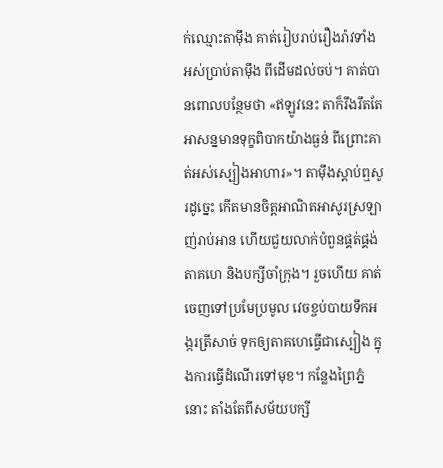ក់ឈ្មោះតាម៉ឹង គាត់រៀបរាប់រឿងរ៉ាវទាំងអស់ប្រាប់តាម៉ឹង ពីដើមដល់ចប់។ គាត់បានពោលបន្ថែមថា «ឥឡូវនេះ តាក៏រឹងរឹតតែអាសន្នមានទុក្ខពិបាកយ៉ាងធ្ងន់ ពីព្រោះគាត់អស់ស្បៀងអាហារ»។ តាម៉ឹងស្ដាប់ឮសូរដូច្នេះ កើតមានចិត្ដអាណិតអាសូរស្រឡាញ់រាប់អាន ហើយជួយលាក់បំពួនផ្គត់ផ្គង់តាគហេ និងបក្សីចាំក្រុង។ រួចហើយ គាត់ចេញទៅប្រមែប្រមូល វេចខ្ចប់បាយទឹកអង្ករត្រីសាច់ ទុកឲ្យតាគហេធ្វើជាស្បៀង ក្នុងការធ្វើដំណើរទៅមុខ។ កន្លែងព្រៃភ្នំនោះ តាំងតែពីសម័យបក្សី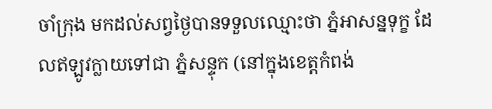ចាំក្រុង មកដល់សព្វថ្ងៃបានទទួលឈ្មោះថា ភ្នំអាសន្នទុក្ខ ដែលឥឡូវក្លាយទៅជា ភ្នំសន្ទុក (នៅក្នុងខេត្តកំពង់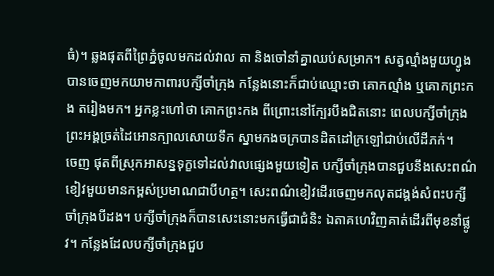ធំ)។ ឆ្លងផុតពីព្រៃភ្នំចូលមកដល់វាល តា និងចៅនាំគ្នាឈប់សម្រាក។ សត្វល្មាំងមួយហ្វូងបានចេញមកយាមកាពារបក្សីចាំក្រុង កន្លែងនោះក៏ជាប់ឈ្មោះថា គោកល្មាំង ឬគោកព្រះកង តរៀងមក។ អ្នកខ្លះហៅថា គោកព្រះកង ពីព្រោះនៅក្បែរបឹងជិតនោះ ពេលបក្សីចាំក្រុង ព្រះអង្គច្រត់ដៃអោនក្បាលសោយទឹក ស្នាមកងចក្របានដិតដៅក្រឡៅជាប់លើដីភក់។
ចេញ ផុតពីស្រុកអាសន្នទុក្ខទៅដល់វាលផ្សេងមួយទៀត បក្សីចាំក្រុងបានជួបនឹងសេះពណ៌ខៀវមួយមានកម្ពស់ប្រមាណជាបីហត្ថ។ សេះពណ៌ខៀវដើរចេញមកលុតជង្គង់សំពះបក្សីចាំក្រុងបីដង។ បក្សីចាំក្រុងក៏បានសេះនោះមកធ្វើជាជំនិះ ឯតាគហេវិញគាត់ដើរពីមុខនាំផ្លូវ។ កន្លែងដែលបក្សីចាំក្រុងជួប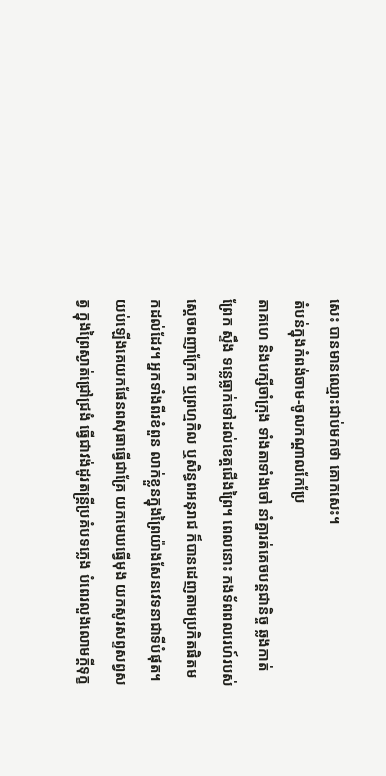សេះ បានមានឈ្មោះជាប់មកថា គោកសេះ។
តំបន់ក្នុងកំពង់ចាម-ចូលកណ្ដាលកែប្រែ
តាគហេ និងបក្សីចាំក្រុង ទាំងតាទាំងចៅ នាំគ្នារត់គេចបន្ដជានិច្ច ឆ្លងកាត់ព្រែក ស្ទឹង ទន្លេធ្លាក់ទៅដល់ខេត្ដជើងព្រៃ។ ពេលនោះ កងទ័ពពលរេហ៍របស់ស្ដេចពញាក្រែក ឬព្រហ្មកិល ឬសិន្ធពអនុរាជ ក៏បានដេញតាមប្រកិតផិតមកដល់ដែរ។ អ្នកទាំងពីរខំពួន លាក់ខ្លួនក្នុងព្រៃយ៉ាងសែនវេទនាជាទីបំផុត។ យប់ឡើងគេយកផែនពសុធាធ្វើជាគ្រែ យកមេឃធ្វើមុង យកសូរសព្ទសព្វសត្វ ក្នុងព្រៃស្ងាត់ជ្រៅជ្រងំ ធ្វើជាវង់ដូរតន្ដ្រីប្រគំបទភ្លេង បំពេរលួងលោមក្ដីទុក្ខ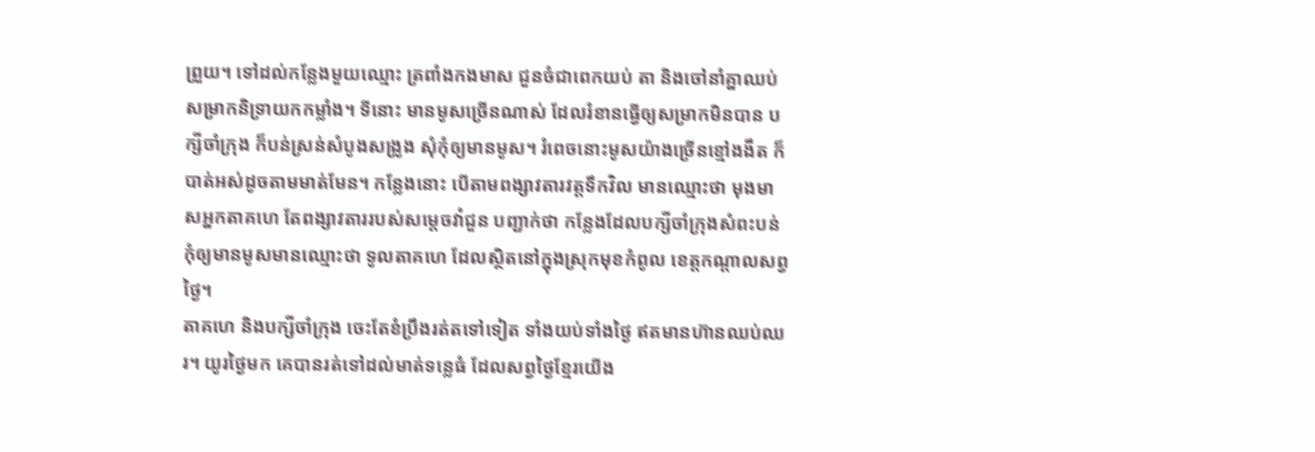ព្រួយ។ ទៅដល់កន្លែងមួយឈ្មោះ ត្រពាំងកងមាស ជួនចំជាពេកយប់ តា និងចៅនាំគ្នាឈប់សម្រាកនិទ្រាយកកម្លាំង។ ទីនោះ មានមូសច្រើនណាស់ ដែលរំខានធ្វើឲ្យសម្រាកមិនបាន បក្សីចាំក្រុង ក៏បន់ស្រន់សំបូងសង្រូង សុំកុំឲ្យមានមូស។ រំពេចនោះមូសយ៉ាងច្រើនខ្មៅងងឹត ក៏បាត់អស់ដូចតាមមាត់មែន។ កន្លែងនោះ បើតាមពង្សាវតារវត្ដទឹកវិល មានឈ្មោះថា មុងមាសអ្នកតាគហេ តែពង្សាវតាររបស់សម្ដេចវាំជួន បញ្ជាក់ថា កន្លែងដែលបក្សីចាំក្រុងសំពះបន់កុំឲ្យមានមូសមានឈ្មោះថា ទូលតាគហេ ដែលស្ថិតនៅក្នុងស្រុកមុខកំពូល ខេត្តកណ្ដាលសព្វថ្ងៃ។
តាគហេ និងបក្សីចាំក្រុង ចេះតែខំប្រឹងរត់តទៅទៀត ទាំងយប់ទាំងថ្ងៃ ឥតមានហ៊ានឈប់ឈរ។ យូរថ្ងៃមក គេបានរត់ទៅដល់មាត់ទន្លេធំ ដែលសព្វថ្ងៃខ្មែរយើង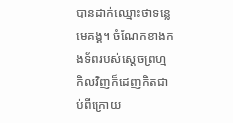បានដាក់ឈ្មោះថាទន្លេមេគង្គ។ ចំណែកខាងកងទ័ពរបស់ស្ដេចព្រហ្មកិលវិញក៏ដេញកិតជាប់ពីក្រោយ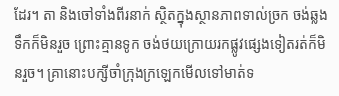ដែរ។ តា និងចៅទាំងពីរនាក់ ស្ថិតក្នុងស្ថានភាពទាល់ច្រក ចង់ឆ្លងទឹកក៏មិនរួច ព្រោះគ្មានទូក ចង់ថយក្រោយរកផ្លូវផ្សេងទៀតរត់ក៏មិនរួច។ គ្រានោះបក្សីចាំក្រុងក្រឡេកមើលទៅមាត់ទ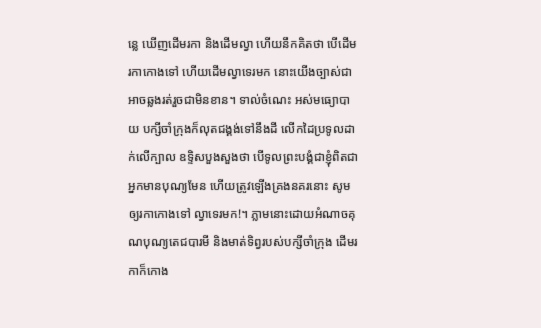ន្លេ ឃើញដើមរកា និងដើមល្វា ហើយនឹកគិតថា បើដើមរកាកោងទៅ ហើយដើមល្វាទេរមក នោះយើងច្បាស់ជាអាចឆ្លងរត់រួចជាមិនខាន។ ទាល់ចំណេះ អស់មធ្យោបាយ បក្សីចាំក្រុងក៏លុតជង្គង់ទៅនឹងដី លើកដៃប្រទូលដាក់លើក្បាល ឧទ្ទិសបួងសួងថា បើទូលព្រះបង្គំជាខ្ញុំពិតជាអ្នកមានបុណ្យមែន ហើយត្រូវឡើងគ្រងនគរនោះ សូមឲ្យរកាកោងទៅ ល្វាទេរមក!។ ភ្លាមនោះដោយអំណាចគុណបុណ្យតេជបារមី និងមាត់ទិព្វរបស់បក្សីចាំក្រុង ដើមរកាក៏កោង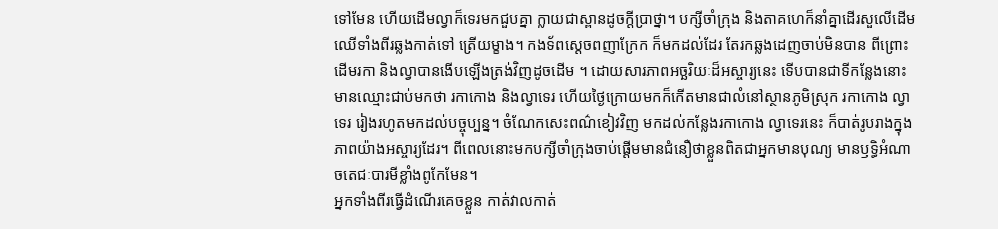ទៅមែន ហើយដើមល្វាក៏ទេរមកជួបគ្នា ក្លាយជាស្ពានដូចក្ដីប្រាថ្នា។ បក្សីចាំក្រុង និងតាគហេក៏នាំគ្នាដើរសួលើដើមឈើទាំងពីរឆ្លងកាត់ទៅ ត្រើយម្ខាង។ កងទ័ពស្ដេចពញាក្រែក ក៏មកដល់ដែរ តែរកឆ្លងដេញចាប់មិនបាន ពីព្រោះដើមរកា និងល្វាបានងើបឡើងត្រង់វិញដូចដើម ។ ដោយសារភាពអច្ឆរិយៈដ៏អស្ចារ្យនេះ ទើបបានជាទីកន្លែងនោះ មានឈ្មោះជាប់មកថា រកាកោង និងល្វាទេរ ហើយថ្ងៃក្រោយមកក៏កើតមានជាលំនៅស្ថានភូមិស្រុក រកាកោង ល្វាទេរ រៀងរហូតមកដល់បច្ចុប្បន្ន។ ចំណែកសេះពណ៌ខៀវវិញ មកដល់កន្លែងរកាកោង ល្វាទេរនេះ ក៏បាត់រូបរាងក្នុងភាពយ៉ាងអស្ចារ្យដែរ។ ពីពេលនោះមកបក្សីចាំក្រុងចាប់ផ្ដើមមានជំនឿថាខ្លួនពិតជាអ្នកមានបុណ្យ មានឫទ្ធិអំណាចតេជៈបារមីខ្លាំងពូកែមែន។
អ្នកទាំងពីរធ្វើដំណើរគេចខ្លួន កាត់វាលកាត់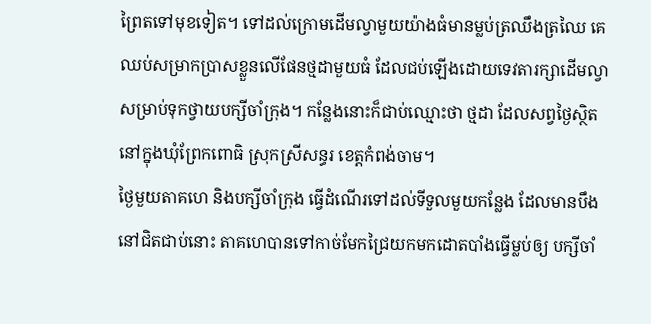ព្រៃតទៅមុខទៀត។ ទៅដល់ក្រោមដើមល្វាមួយយ៉ាងធំមានម្លប់ត្រឈឹងត្រឈៃ គេឈប់សម្រាកប្រាសខ្លួនលើផែនថ្មដាមួយធំ ដែលជប់ឡើងដោយទេវតារក្សាដើមល្វា សម្រាប់ទុកថ្វាយបក្សីចាំក្រុង។ កន្លែងនោះក៏ជាប់ឈ្មោះថា ថ្មដា ដែលសព្វថ្ងៃស្ថិតនៅក្នុងឃុំព្រែកពោធិ ស្រុកស្រីសន្ធរ ខេត្តកំពង់ចាម។
ថ្ងៃមួយតាគហេ និងបក្សីចាំក្រុង ធ្វើដំណើរទៅដល់ទីទួលមួយកន្លែង ដែលមានបឹងនៅជិតជាប់នោះ តាគហេបានទៅកាច់មែកជ្រៃយកមកដោតបាំងធ្វើម្លប់ឲ្យ បក្សីចាំ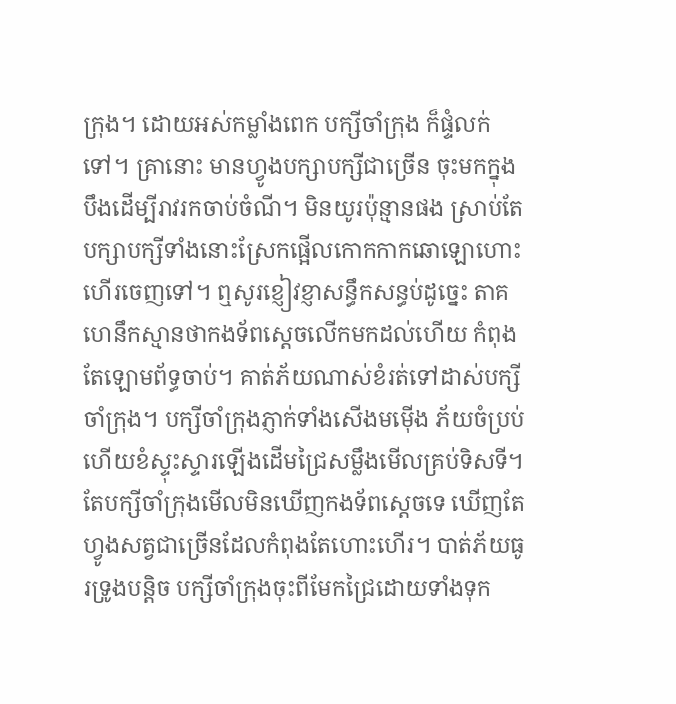ក្រុង។ ដោយអស់កម្លាំងពេក បក្សីចាំក្រុង ក៏ផ្ទំលក់ទៅ។ គ្រានោះ មានហ្វូងបក្សាបក្សីជាច្រើន ចុះមកក្នុងបឹងដើម្បីរាវរកចាប់ចំណី។ មិនយូរប៉ុន្មានផង ស្រាប់តែបក្សាបក្សីទាំងនោះស្រែកផ្អើលកោកកាកឆោឡោហោះហើរចេញទៅ។ ឮសូរខ្ញៀវខ្ញាសន្ធឹកសន្ធប់ដូច្នេះ តាគហេនឹកស្មានថាកងទ័ពស្ដេចលើកមកដល់ហើយ កំពុងតែឡោមព័ទ្ធចាប់។ គាត់ភ័យណាស់ខំរត់ទៅដាស់បក្សីចាំក្រុង។ បក្សីចាំក្រុងភ្ញាក់ទាំងសើងមម៉ើង ភ័យចំប្រប់ ហើយខំស្ទុះស្ទារឡើងដើមជ្រៃសម្លឹងមើលគ្រប់ទិសទី។ តែបក្សីចាំក្រុងមើលមិនឃើញកងទ័ពស្ដេចទេ ឃើញតែហ្វូងសត្វជាច្រើនដែលកំពុងតែហោះហើរ។ បាត់ភ័យធូរទ្រូងបន្ដិច បក្សីចាំក្រុងចុះពីមែកជ្រៃដោយទាំងទុក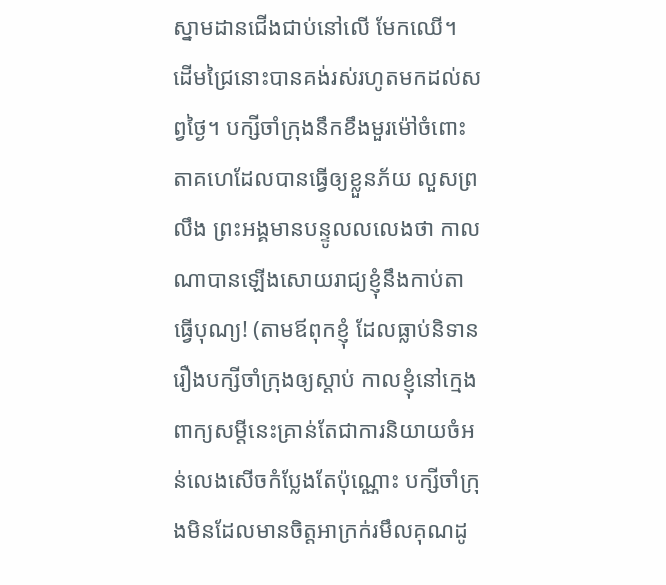ស្នាមដានជើងជាប់នៅលើ មែកឈើ។ ដើមជ្រៃនោះបានគង់រស់រហូតមកដល់សព្វថ្ងៃ។ បក្សីចាំក្រុងនឹកខឹងមួរម៉ៅចំពោះតាគហេដែលបានធ្វើឲ្យខ្លួនភ័យ លួសព្រលឹង ព្រះអង្គមានបន្ទូលលលេងថា កាលណាបានឡើងសោយរាជ្យខ្ញុំនឹងកាប់តាធ្វើបុណ្យ! (តាមឪពុកខ្ញុំ ដែលធ្លាប់និទានរឿងបក្សីចាំក្រុងឲ្យស្ដាប់ កាលខ្ញុំនៅក្មេង ពាក្យសម្ដីនេះគ្រាន់តែជាការនិយាយចំអន់លេងសើចកំប្លែងតែប៉ុណ្ណោះ បក្សីចាំក្រុងមិនដែលមានចិត្ដអាក្រក់រមឹលគុណដូ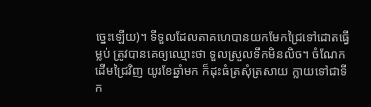ច្នេះឡើយ)។ ទីទួលដែលតាគហេបានយកមែកជ្រៃទៅដោតធ្វើម្លប់ ត្រូវបានគេឲ្យឈ្មោះថា ទួលស្រួលទឹកមិនលិច។ ចំណែកដើមជ្រៃវិញ យូរខែឆ្នាំមក ក៏ដុះធំត្រសុំត្រសាយ ក្លាយទៅជាទីក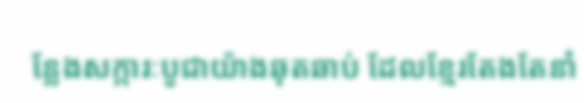ន្លែងសក្ការៈបូជាយ៉ាងឆុតឆាប់ ដែលខ្មែរតែងតែនាំ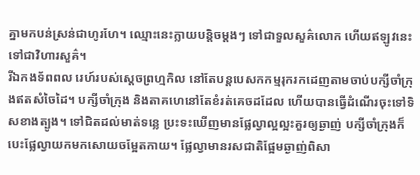គ្នាមកបន់ស្រន់ជាហូរហែ។ ឈ្មោះនេះក្លាយបន្ដិចម្ដងៗ ទៅជាទួលសួគ៌លោក ហើយឥឡូវនេះទៅជាវិហារសួគ៌។
រីឯកងទ័ពពល រេហ៍របស់ស្ដេចព្រហ្មកិល នៅតែបន្ដបេសកកម្មរុករកដេញតាមចាប់បក្សីចាំក្រុងឥតសំចៃដៃ។ បក្សីចាំក្រុង និងតាគហេនៅតែខំរត់គេចដដែល ហើយបានធ្វើដំណើរចុះទៅទិសខាងត្បូង។ ទៅជិតដល់មាត់ទន្លេ ប្រះទះឃើញមានផ្លែល្វាល្អល្អះគួរឲ្យឆ្ងាញ់ បក្សីចាំក្រុងក៏បេះផ្លែល្វាយកមកសោយចម្អែតកាយ។ ផ្លែល្វាមានរសជាតិផ្អែមឆ្ងាញ់ពិសា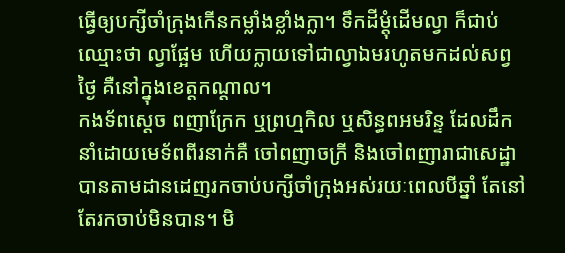ធ្វើឲ្យបក្សីចាំក្រុងកើនកម្លាំងខ្លាំងក្លា។ ទឹកដីម្ដុំដើមល្វា ក៏ជាប់ឈ្មោះថា ល្វាផ្អែម ហើយក្លាយទៅជាល្វាឯមរហូតមកដល់សព្វថ្ងៃ គឺនៅក្នុងខេត្តកណ្ដាល។
កងទ័ពស្ដេច ពញាក្រែក ឬព្រហ្មកិល ឬសិន្ធពអមរិន្ទ ដែលដឹកនាំដោយមេទ័ពពីរនាក់គឺ ចៅពញាចក្រី និងចៅពញារាជាសេដ្ឋា បានតាមដានដេញរកចាប់បក្សីចាំក្រុងអស់រយៈពេលបីឆ្នាំ តែនៅតែរកចាប់មិនបាន។ មិ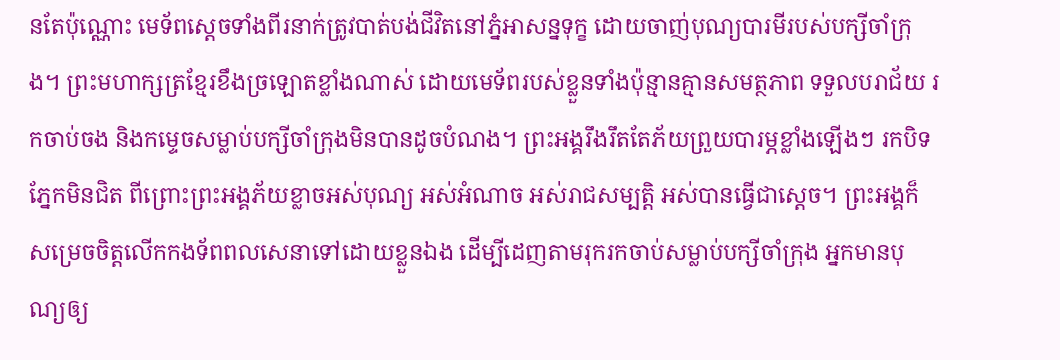នតែប៉ុណ្ណោះ មេទ័ពស្ដេចទាំងពីរនាក់ត្រូវបាត់បង់ជីវិតនៅភ្នំអាសន្នទុក្ខ ដោយចាញ់បុណ្យបារមីរបស់បក្សីចាំក្រុង។ ព្រះមហាក្សត្រខ្មែរខឹងច្រឡោតខ្លាំងណាស់ ដោយមេទ័ពរបស់ខ្លួនទាំងប៉ុន្មានគ្មានសមត្ថភាព ទទួលបរាជ័យ រកចាប់ចង និងកម្ទេចសម្លាប់បក្សីចាំក្រុងមិនបានដូចបំណង។ ព្រះអង្គរឹងរឹតតែភ័យព្រួយបារម្ភខ្លាំងឡើងៗ រកបិទភ្នែកមិនជិត ពីព្រោះព្រះអង្គភ័យខ្លាចអស់បុណ្យ អស់អំណាច អស់រាជសម្បត្ដិ អស់បានធ្វើជាស្ដេច។ ព្រះអង្គក៏សម្រេចចិត្ដលើកកងទ័ពពលសេនាទៅដោយខ្លួនឯង ដើម្បីដេញតាមរុករកចាប់សម្លាប់បក្សីចាំក្រុង អ្នកមានបុណ្យឲ្យ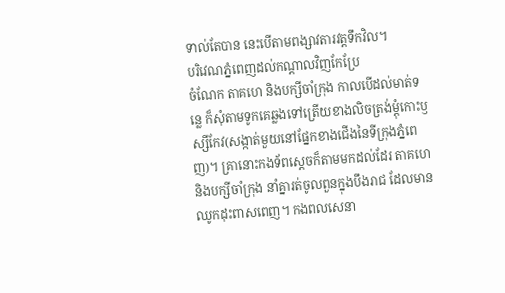ទាល់តែបាន នេះបើតាមពង្សាវតារវត្ដទឹកវិល។
បរិវេណភ្នំពេញដល់កណ្ដាលវិញកែប្រែ
ចំណែក តាគហេ និងបក្សីចាំក្រុង កាលបើដល់មាត់ទន្លេ ក៏សុំតាមទូកគេឆ្លងទៅត្រើយខាងលិចត្រង់ម្ដុំកោះឫស្សីកែវ(សង្កាត់មួយនៅផ្នែកខាងជើងនៃទីក្រុងភ្នំពេញ)។ គ្រានោះកងទ័ពស្ដេចក៏តាមមកដល់ដែរ តាគហេ និងបក្សីចាំក្រុង នាំគ្នារត់ចូលពួនក្នុងបឹងរាជ ដែលមានឈូកដុះពាសពេញ។ កងពលសេនា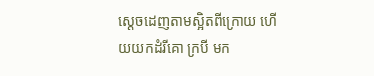ស្ដេចដេញតាមស្អិតពីក្រោយ ហើយយកដំរីគោ ក្របី មក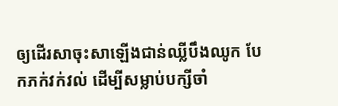ឲ្យដើរសាចុះសាឡើងជាន់ឈ្លីបឹងឈូក បែកភក់វក់វល់ ដើម្បីសម្លាប់បក្សីចាំ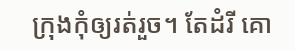ក្រុងកុំឲ្យរត់រួច។ តែដំរី គោ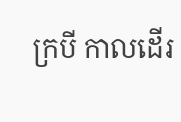ក្របី កាលដើរ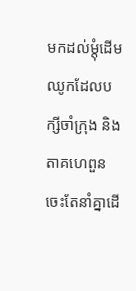មកដល់ម្ដុំដើមឈូកដែលបក្សីចាំក្រុង និងតាគហេពួន ចេះតែនាំគ្នាដើ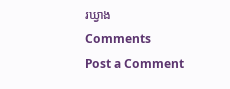រឃ្វាង
Comments
Post a Comment